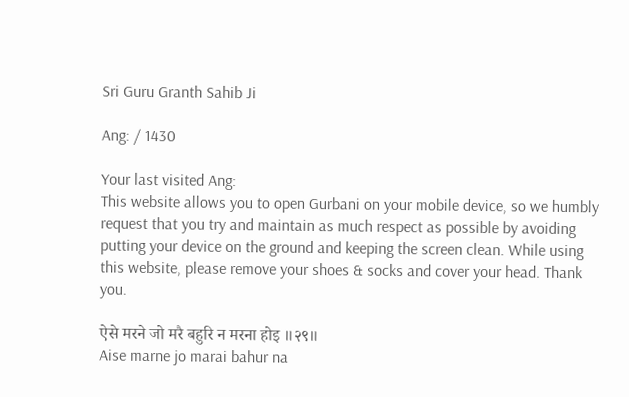Sri Guru Granth Sahib Ji

Ang: / 1430

Your last visited Ang:
This website allows you to open Gurbani on your mobile device, so we humbly request that you try and maintain as much respect as possible by avoiding putting your device on the ground and keeping the screen clean. While using this website, please remove your shoes & socks and cover your head. Thank you.

ऐसे मरने जो मरै बहुरि न मरना होइ ॥२९॥
Aise marne jo marai bahur na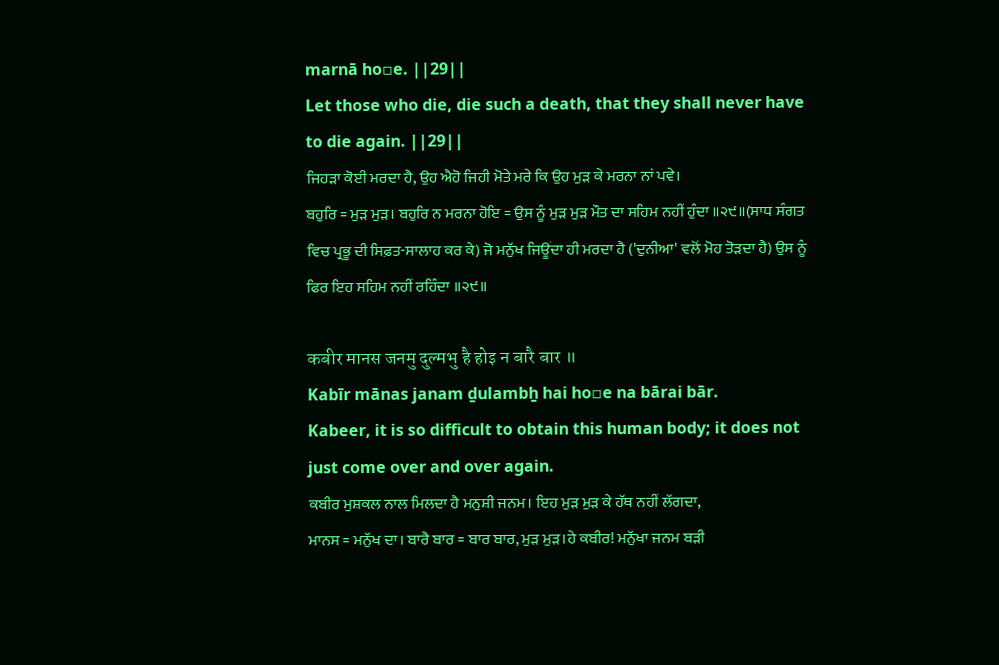marnā ho▫e. ||29||
Let those who die, die such a death, that they shall never have to die again. ||29||
ਜਿਹੜਾ ਕੋਈ ਮਰਦਾ ਹੈ, ਉਹ ਐਹੋ ਜਿਹੀ ਮੋਤੇ ਮਰੇ ਕਿ ਉਹ ਮੁੜ ਕੇ ਮਰਨਾ ਨਾਂ ਪਵੇ।
ਬਹੁਰਿ = ਮੁੜ ਮੁੜ। ਬਹੁਰਿ ਨ ਮਰਨਾ ਹੋਇ = ਉਸ ਨੂੰ ਮੁੜ ਮੁੜ ਮੌਤ ਦਾ ਸਹਿਮ ਨਹੀਂ ਹੁੰਦਾ ॥੨੯॥(ਸਾਧ ਸੰਗਤ ਵਿਚ ਪ੍ਰਭੂ ਦੀ ਸਿਫ਼ਤ-ਸਾਲਾਹ ਕਰ ਕੇ) ਜੋ ਮਨੁੱਖ ਜਿਊਂਦਾ ਹੀ ਮਰਦਾ ਹੈ ('ਦੁਨੀਆ' ਵਲੋਂ ਮੋਹ ਤੋੜਦਾ ਹੈ) ਉਸ ਨੂੰ ਫਿਰ ਇਹ ਸਹਿਮ ਨਹੀਂ ਰਹਿੰਦਾ ॥੨੯॥

कबीर मानस जनमु दुल्मभु है होइ न बारै बार ॥
Kabīr mānas janam ḏulambẖ hai ho▫e na bārai bār.
Kabeer, it is so difficult to obtain this human body; it does not just come over and over again.
ਕਬੀਰ ਮੁਸ਼ਕਲ ਨਾਲ ਮਿਲਦਾ ਹੈ ਮਨੁਸ਼ੀ ਜਨਮ। ਇਹ ਮੁੜ ਮੁੜ ਕੇ ਹੱਥ ਨਹੀਂ ਲੱਗਦਾ,
ਮਾਨਸ = ਮਨੁੱਖ ਦਾ। ਬਾਰੈ ਬਾਰ = ਬਾਰ ਬਾਰ, ਮੁੜ ਮੁੜ।ਹੇ ਕਬੀਰ! ਮਨੁੱਖਾ ਜਨਮ ਬੜੀ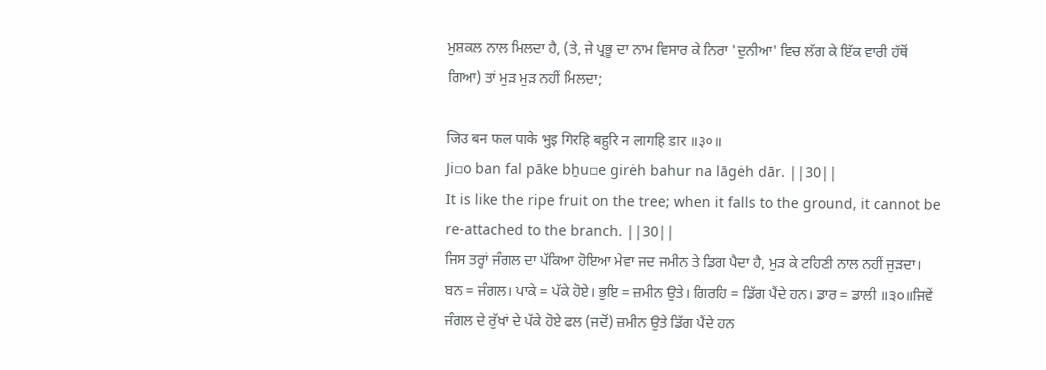ਮੁਸ਼ਕਲ ਨਾਲ ਮਿਲਦਾ ਹੈ, (ਤੇ, ਜੇ ਪ੍ਰਭੂ ਦਾ ਨਾਮ ਵਿਸਾਰ ਕੇ ਨਿਰਾ 'ਦੁਨੀਆ' ਵਿਚ ਲੱਗ ਕੇ ਇੱਕ ਵਾਰੀ ਹੱਥੋਂ ਗਿਆ) ਤਾਂ ਮੁੜ ਮੁੜ ਨਹੀਂ ਮਿਲਦਾ;

जिउ बन फल पाके भुइ गिरहि बहुरि न लागहि डार ॥३०॥
Ji▫o ban fal pāke bẖu▫e girėh bahur na lāgėh dār. ||30||
It is like the ripe fruit on the tree; when it falls to the ground, it cannot be re-attached to the branch. ||30||
ਜਿਸ ਤਰ੍ਹਾਂ ਜੰਗਲ ਦਾ ਪੱਕਿਆ ਹੋਇਆ ਮੇਵਾ ਜਦ ਜਮੀਨ ਤੇ ਡਿਗ ਪੈਦਾ ਹੈ, ਮੁੜ ਕੇ ਟਹਿਣੀ ਨਾਲ ਨਹੀਂ ਜੁੜਦਾ।
ਬਨ = ਜੰਗਲ। ਪਾਕੇ = ਪੱਕੇ ਹੋਏ। ਭੁਇ = ਜ਼ਮੀਨ ਉਤੇ। ਗਿਰਹਿ = ਡਿੱਗ ਪੈਂਦੇ ਹਨ। ਡਾਰ = ਡਾਲੀ ॥੩੦॥ਜਿਵੇਂ ਜੰਗਲ ਦੇ ਰੁੱਖਾਂ ਦੇ ਪੱਕੇ ਹੋਏ ਫਲ (ਜਦੋਂ) ਜ਼ਮੀਨ ਉਤੇ ਡਿੱਗ ਪੈਂਦੇ ਹਨ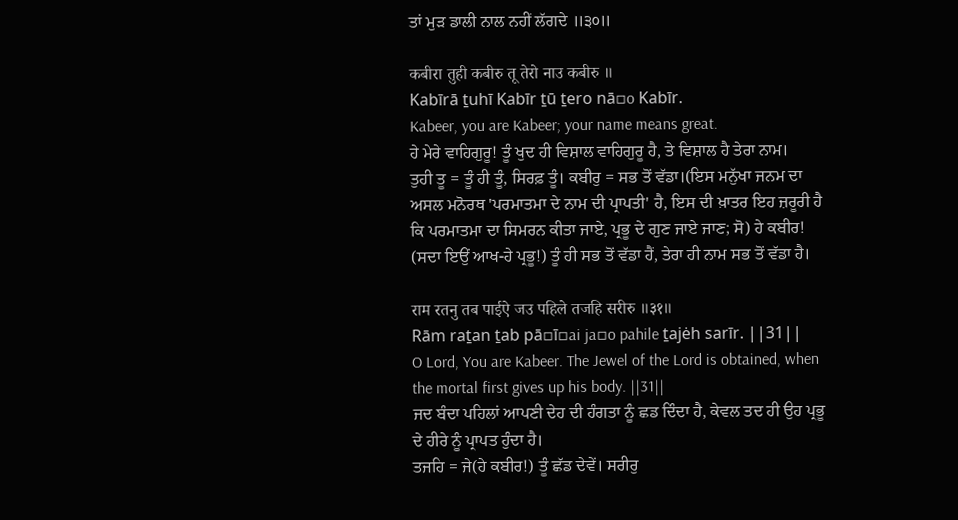ਤਾਂ ਮੁੜ ਡਾਲੀ ਨਾਲ ਨਹੀਂ ਲੱਗਦੇ ॥੩੦॥

कबीरा तुही कबीरु तू तेरो नाउ कबीरु ॥
Kabīrā ṯuhī Kabīr ṯū ṯero nā▫o Kabīr.
Kabeer, you are Kabeer; your name means great.
ਹੇ ਮੇਰੇ ਵਾਹਿਗੁਰੂ! ਤੂੰ ਖੁਦ ਹੀ ਵਿਸ਼ਾਲ ਵਾਹਿਗੁਰੂ ਹੈ, ਤੇ ਵਿਸ਼ਾਲ ਹੈ ਤੇਰਾ ਨਾਮ।
ਤੁਹੀ ਤੂ = ਤੂੰ ਹੀ ਤੂੰ, ਸਿਰਫ਼ ਤੂੰ। ਕਬੀਰੁ = ਸਭ ਤੋਂ ਵੱਡਾ।(ਇਸ ਮਨੁੱਖਾ ਜਨਮ ਦਾ ਅਸਲ ਮਨੋਰਥ 'ਪਰਮਾਤਮਾ ਦੇ ਨਾਮ ਦੀ ਪ੍ਰਾਪਤੀ' ਹੈ, ਇਸ ਦੀ ਖ਼ਾਤਰ ਇਹ ਜ਼ਰੂਰੀ ਹੈ ਕਿ ਪਰਮਾਤਮਾ ਦਾ ਸਿਮਰਨ ਕੀਤਾ ਜਾਏ, ਪ੍ਰਭੂ ਦੇ ਗੁਣ ਜਾਏ ਜਾਣ; ਸੋ) ਹੇ ਕਬੀਰ! (ਸਦਾ ਇਉਂ ਆਖ-ਹੇ ਪ੍ਰਭੂ!) ਤੂੰ ਹੀ ਸਭ ਤੋਂ ਵੱਡਾ ਹੈਂ, ਤੇਰਾ ਹੀ ਨਾਮ ਸਭ ਤੋਂ ਵੱਡਾ ਹੈ।

राम रतनु तब पाईऐ जउ पहिले तजहि सरीरु ॥३१॥
Rām raṯan ṯab pā▫ī▫ai ja▫o pahile ṯajėh sarīr. ||31||
O Lord, You are Kabeer. The Jewel of the Lord is obtained, when the mortal first gives up his body. ||31||
ਜਦ ਬੰਦਾ ਪਹਿਲਾਂ ਆਪਣੀ ਦੇਹ ਦੀ ਹੰਗਤਾ ਨੂੰ ਛਡ ਦਿੰਦਾ ਹੈ, ਕੇਵਲ ਤਦ ਹੀ ਉਹ ਪ੍ਰਭੂ ਦੇ ਹੀਰੇ ਨੂੰ ਪ੍ਰਾਪਤ ਹੁੰਦਾ ਹੈ।
ਤਜਹਿ = ਜੇ(ਹੇ ਕਬੀਰ!) ਤੂੰ ਛੱਡ ਦੇਵੇਂ। ਸਰੀਰੁ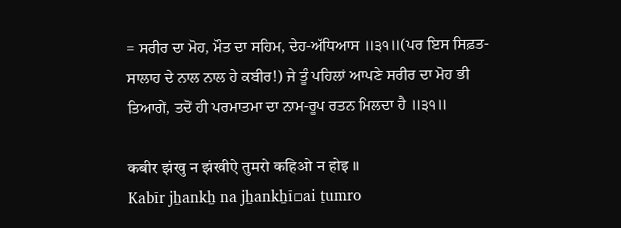= ਸਰੀਰ ਦਾ ਮੋਹ, ਮੌਤ ਦਾ ਸਹਿਮ, ਦੇਹ-ਅੱਧਿਆਸ ॥੩੧॥(ਪਰ ਇਸ ਸਿਫ਼ਤ-ਸਾਲਾਹ ਦੇ ਨਾਲ ਨਾਲ ਹੇ ਕਬੀਰ!) ਜੇ ਤੂੰ ਪਹਿਲਾਂ ਆਪਣੇ ਸਰੀਰ ਦਾ ਮੋਹ ਭੀ ਤਿਆਗੇਂ, ਤਦੋਂ ਹੀ ਪਰਮਾਤਮਾ ਦਾ ਨਾਮ-ਰੂਪ ਰਤਨ ਮਿਲਦਾ ਹੈ ॥੩੧॥

कबीर झंखु न झंखीऐ तुमरो कहिओ न होइ ॥
Kabīr jẖankẖ na jẖankẖī▫ai ṯumro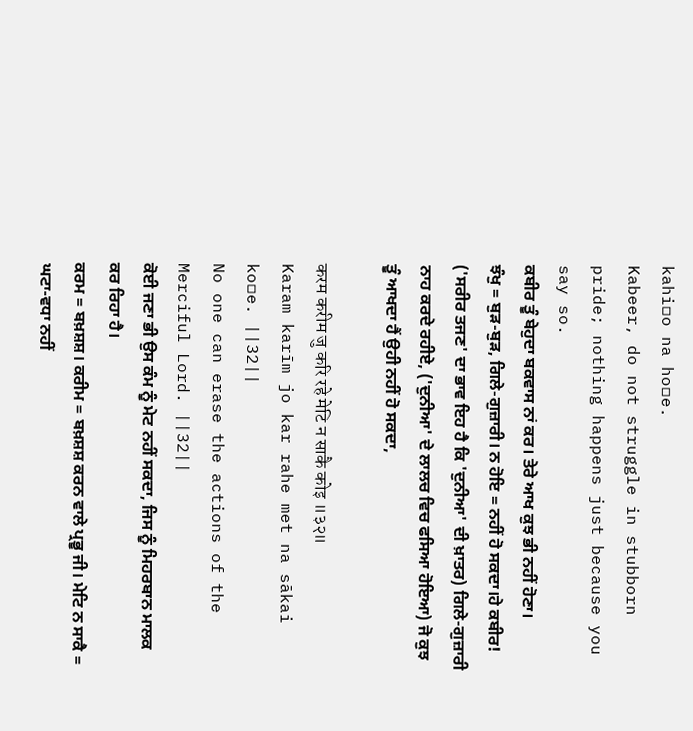kahi▫o na ho▫e.
Kabeer, do not struggle in stubborn pride; nothing happens just because you say so.
ਕਬੀਰ ਤੂੰ ਬੇਹੁਦਾ ਬਕਵਾਸ ਨਾਂ ਕਰ। ਤੇਰੇ ਆਖ ਕੁਝ ਭੀ ਨਹੀਂ ਹੋਣਾ।
ਝੰਖੁ = ਬੁੜ-ਬੁੜ, ਗਿਲੇ-ਗੁਜ਼ਾਰੀ। ਨ ਹੋਇ = ਨਹੀਂ ਹੋ ਸਕਦਾ।ਹੇ ਕਬੀਰ! ('ਸਰੀਰ ਤਜਣ' ਦਾ ਭਾਵ ਇਹ ਹੈ ਕਿ 'ਦੁਨੀਆ' ਦੀ ਖ਼ਾਤਰ) ਗਿਲੇ-ਗੁਜ਼ਾਰੀ ਨਾਹ ਕਰਦੇ ਰਹੀਏ, ('ਦੁਨੀਆ' ਦੇ ਲਾਲਚ ਵਿਚ ਫਸਿਆ ਹੋਇਆ) ਜੋ ਕੁਝ ਤੂੰ ਆਖਦਾ ਹੈਂ ਉਹੀ ਨਹੀਂ ਹੋ ਸਕਦਾ,

करम करीम जु करि रहे मेटि न साकै कोइ ॥३२॥
Karam karīm jo kar rahe met na sākai ko▫e. ||32||
No one can erase the actions of the Merciful Lord. ||32||
ਕੋਈ ਜਣਾ ਭੀ ਉਸ ਕੰਮ ਨੂੰ ਮੇਟ ਨਹੀਂ ਸਕਦਾ, ਜਿਸ ਨੂੰ ਮਿਹਰਬਾਨ ਮਾਲਕ ਕਰ ਰਿਹਾ ਹੈ।
ਕਰਮ = ਬਖ਼ਸ਼ਸ਼। ਕਰੀਮ = ਬਖ਼ਸ਼ਸ਼ ਕਰਨ ਵਾਲੇ ਪ੍ਰਭੂ ਜੀ। ਮੇਟਿ ਨ ਸਾਕੈ = ਘਟਾ-ਵਧਾ ਨਹੀਂ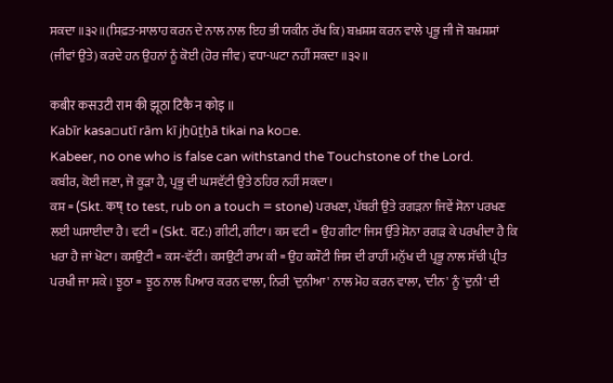ਸਕਦਾ ॥੩੨॥(ਸਿਫ਼ਤ-ਸਾਲਾਹ ਕਰਨ ਦੇ ਨਾਲ ਨਾਲ ਇਹ ਭੀ ਯਕੀਨ ਰੱਖ ਕਿ) ਬਖ਼ਸ਼ਸ਼ ਕਰਨ ਵਾਲੇ ਪ੍ਰਭੂ ਜੀ ਜੋ ਬਖ਼ਸ਼ਸ਼ਾਂ (ਜੀਵਾਂ ਉਤੇ) ਕਰਦੇ ਹਨ ਉਹਨਾਂ ਨੂੰ ਕੋਈ (ਹੋਰ ਜੀਵ) ਵਧਾ-ਘਟਾ ਨਹੀਂ ਸਕਦਾ ॥੩੨॥

कबीर कसउटी राम की झूठा टिकै न कोइ ॥
Kabīr kasa▫utī rām kī jẖūṯẖā tikai na ko▫e.
Kabeer, no one who is false can withstand the Touchstone of the Lord.
ਕਬੀਰ, ਕੋਈ ਜਣਾ, ਜੋ ਕੂੜਾ ਹੈ, ਪ੍ਰਭੂ ਦੀ ਘਸਵੱਟੀ ਉਤੇ ਠਹਿਰ ਨਹੀਂ ਸਕਦਾ।
ਕਸ਼ = (Skt. कष् to test, rub on a touch = stone) ਪਰਖਣਾ, ਪੱਥਰੀ ਉਤੇ ਰਗੜਨਾ ਜਿਵੇਂ ਸੋਨਾ ਪਰਖਣ ਲਈ ਘਸਾਈਦਾ ਹੈ। ਵਟੀ = (Skt. वट:) ਗੀਟੀ, ਗੀਟਾ। ਕਸ ਵਟੀ = ਉਹ ਗੀਟਾ ਜਿਸ ਉੱਤੇ ਸੋਨਾ ਰਗੜ ਕੇ ਪਰਖੀਦਾ ਹੈ ਕਿ ਖਰਾ ਹੈ ਜਾਂ ਖੋਟਾ। ਕਸਉਟੀ = ਕਸ-ਵੱਟੀ। ਕਸਉਟੀ ਰਾਮ ਕੀ = ਉਹ ਕਸੌਟੀ ਜਿਸ ਦੀ ਰਾਹੀਂ ਮਨੁੱਖ ਦੀ ਪ੍ਰਭੂ ਨਾਲ ਸੱਚੀ ਪ੍ਰੀਤ ਪਰਖੀ ਜਾ ਸਕੇ। ਝੂਠਾ = ਝੂਠ ਨਾਲ ਪਿਆਰ ਕਰਨ ਵਾਲਾ, ਨਿਰੀ 'ਦੁਨੀਆ' ਨਾਲ ਮੋਹ ਕਰਨ ਵਾਲਾ, 'ਦੀਨ' ਨੂੰ 'ਦੁਨੀ' ਦੀ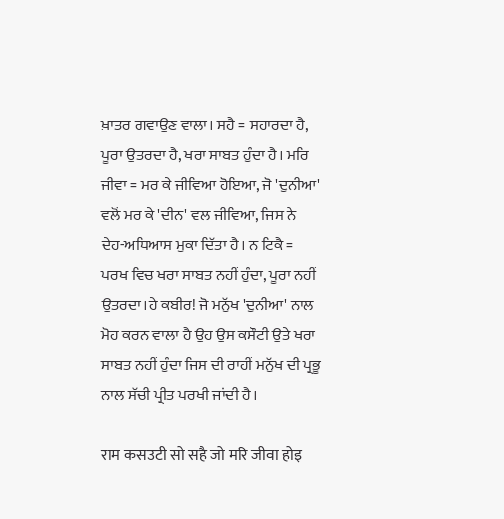ਖ਼ਾਤਰ ਗਵਾਉਣ ਵਾਲਾ। ਸਹੈ = ਸਹਾਰਦਾ ਹੈ, ਪੂਰਾ ਉਤਰਦਾ ਹੈ, ਖਰਾ ਸਾਬਤ ਹੁੰਦਾ ਹੈ। ਮਰਿ ਜੀਵਾ = ਮਰ ਕੇ ਜੀਵਿਆ ਹੋਇਆ, ਜੋ 'ਦੁਨੀਆ' ਵਲੋਂ ਮਰ ਕੇ 'ਦੀਨ' ਵਲ ਜੀਵਿਆ, ਜਿਸ ਨੇ ਦੇਹ-ਅਧਿਆਸ ਮੁਕਾ ਦਿੱਤਾ ਹੈ। ਨ ਟਿਕੈ = ਪਰਖ ਵਿਚ ਖਰਾ ਸਾਬਤ ਨਹੀਂ ਹੁੰਦਾ, ਪੂਰਾ ਨਹੀਂ ਉਤਰਦਾ।ਹੇ ਕਬੀਰ! ਜੋ ਮਨੁੱਖ 'ਦੁਨੀਆ' ਨਾਲ ਮੋਹ ਕਰਨ ਵਾਲਾ ਹੈ ਉਹ ਉਸ ਕਸੌਟੀ ਉਤੇ ਖਰਾ ਸਾਬਤ ਨਹੀਂ ਹੁੰਦਾ ਜਿਸ ਦੀ ਰਾਹੀਂ ਮਨੁੱਖ ਦੀ ਪ੍ਰਭੂ ਨਾਲ ਸੱਚੀ ਪ੍ਰੀਤ ਪਰਖੀ ਜਾਂਦੀ ਹੈ।

राम कसउटी सो सहै जो मरि जीवा होइ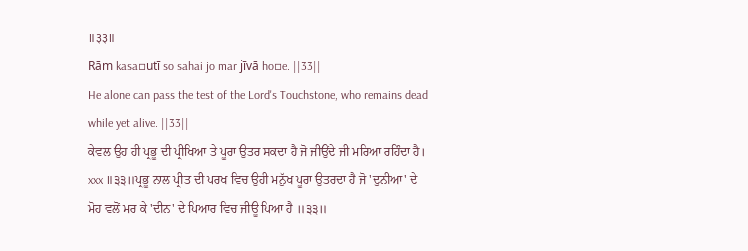॥३३॥
Rām kasa▫utī so sahai jo mar jīvā ho▫e. ||33||
He alone can pass the test of the Lord's Touchstone, who remains dead while yet alive. ||33||
ਕੇਵਲ ਉਹ ਹੀ ਪ੍ਰਭੂ ਦੀ ਪ੍ਰੀਖਿਆ ਤੇ ਪੂਰਾ ਉਤਰ ਸਕਦਾ ਹੈ ਜੋ ਜੀਉਂਦੇ ਜੀ ਮਰਿਆ ਰਹਿੰਦਾ ਹੈ।
xxx ॥੩੩॥ਪ੍ਰਭੂ ਨਾਲ ਪ੍ਰੀਤ ਦੀ ਪਰਖ ਵਿਚ ਉਹੀ ਮਨੁੱਖ ਪੂਰਾ ਉਤਰਦਾ ਹੈ ਜੋ 'ਦੁਨੀਆ' ਦੇ ਮੋਹ ਵਲੋਂ ਮਰ ਕੇ 'ਦੀਨ' ਦੇ ਪਿਆਰ ਵਿਚ ਜੀਊ ਪਿਆ ਹੈ ॥੩੩॥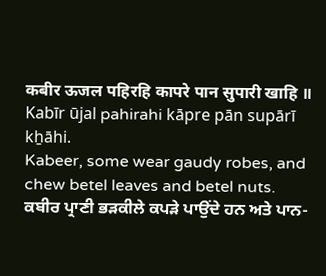कबीर ऊजल पहिरहि कापरे पान सुपारी खाहि ॥
Kabīr ūjal pahirahi kāpre pān supārī kẖāhi.
Kabeer, some wear gaudy robes, and chew betel leaves and betel nuts.
ਕਬੀਰ ਪ੍ਰਾਣੀ ਭੜਕੀਲੇ ਕਪੜੇ ਪਾਉਂਦੇ ਹਨ ਅਤੇ ਪਾਨ-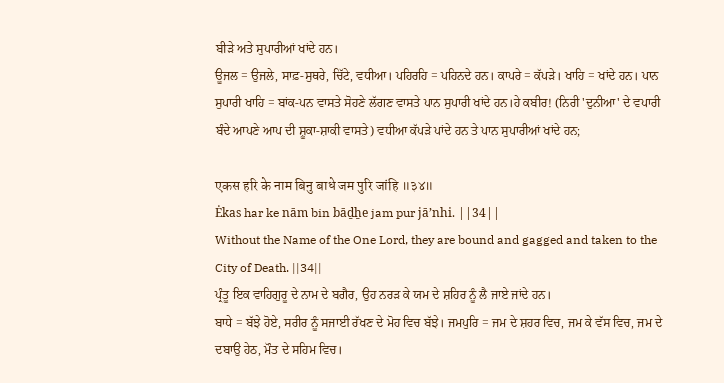ਬੀੜੇ ਅਤੇ ਸੁਪਾਰੀਆਂ ਖਾਂਦੇ ਹਨ।
ਊਜਲ = ਉਜਲੇ, ਸਾਫ਼-ਸੁਥਰੇ, ਚਿੱਟੇ, ਵਧੀਆ। ਪਹਿਰਹਿ = ਪਹਿਨਦੇ ਹਨ। ਕਾਪਰੇ = ਕੱਪੜੇ। ਖਾਹਿ = ਖਾਂਦੇ ਹਨ। ਪਾਨ ਸੁਪਾਰੀ ਖਾਹਿ = ਬਾਂਕ-ਪਨ ਵਾਸਤੇ ਸੋਹਣੇ ਲੱਗਣ ਵਾਸਤੇ ਪਾਨ ਸੁਪਾਰੀ ਖਾਂਦੇ ਹਨ।ਹੇ ਕਬੀਰ! (ਨਿਰੀ 'ਦੁਨੀਆ' ਦੇ ਵਪਾਰੀ ਬੰਦੇ ਆਪਣੇ ਆਪ ਦੀ ਸ਼ੂਕਾ-ਸ਼ਾਕੀ ਵਾਸਤੇ) ਵਧੀਆ ਕੱਪੜੇ ਪਾਂਦੇ ਹਨ ਤੇ ਪਾਨ ਸੁਪਾਰੀਆਂ ਖਾਂਦੇ ਹਨ;

एकस हरि के नाम बिनु बाधे जम पुरि जांहि ॥३४॥
Ėkas har ke nām bin bāḏẖe jam pur jāʼnhi. ||34||
Without the Name of the One Lord, they are bound and gagged and taken to the City of Death. ||34||
ਪ੍ਰੰਤੂ ਇਕ ਵਾਹਿਗੁਰੂ ਦੇ ਨਾਮ ਦੇ ਬਗੈਰ, ਉਹ ਨਰੜ ਕੇ ਯਮ ਦੇ ਸ਼ਹਿਰ ਨੂੰ ਲੈ ਜਾਏ ਜਾਂਦੇ ਹਨ।
ਬਾਧੇ = ਬੱਝੇ ਹੋਏ, ਸਰੀਰ ਨੂੰ ਸਜਾਈ ਰੱਖਣ ਦੇ ਮੋਹ ਵਿਚ ਬੱਝੇ। ਜਮਪੁਰਿ = ਜਮ ਦੇ ਸ਼ਹਰ ਵਿਚ, ਜਮ ਕੇ ਵੱਸ ਵਿਚ, ਜਮ ਦੇ ਦਬਾਉ ਹੇਠ, ਮੌਤ ਦੇ ਸਹਿਮ ਵਿਚ।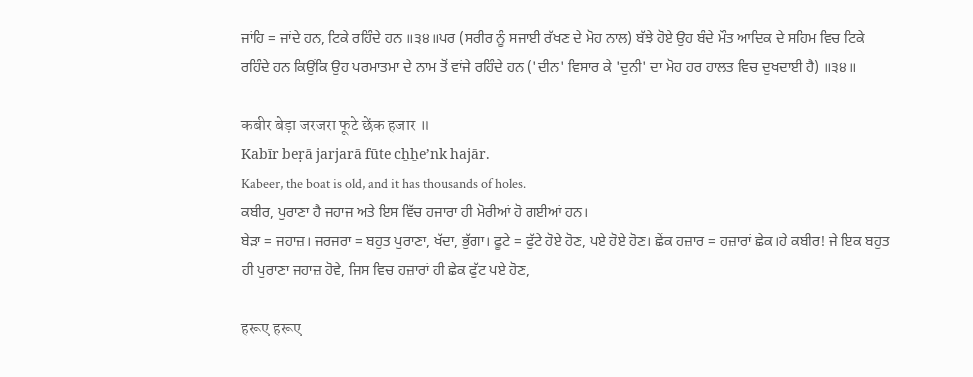ਜਾਂਹਿ = ਜਾਂਦੇ ਹਨ, ਟਿਕੇ ਰਹਿੰਦੇ ਹਨ ॥੩੪॥ਪਰ (ਸਰੀਰ ਨੂੰ ਸਜਾਈ ਰੱਖਣ ਦੇ ਮੋਹ ਨਾਲ) ਬੱਝੇ ਹੋਏ ਉਹ ਬੰਦੇ ਮੌਤ ਆਦਿਕ ਦੇ ਸਹਿਮ ਵਿਚ ਟਿਕੇ ਰਹਿੰਦੇ ਹਨ ਕਿਉਂਕਿ ਉਹ ਪਰਮਾਤਮਾ ਦੇ ਨਾਮ ਤੋਂ ਵਾਂਜੇ ਰਹਿੰਦੇ ਹਨ ('ਦੀਨ' ਵਿਸਾਰ ਕੇ 'ਦੁਨੀ' ਦਾ ਮੋਹ ਹਰ ਹਾਲਤ ਵਿਚ ਦੁਖਦਾਈ ਹੈ) ॥੩੪॥

कबीर बेड़ा जरजरा फूटे छेंक हजार ॥
Kabīr beṛā jarjarā fūte cẖẖeʼnk hajār.
Kabeer, the boat is old, and it has thousands of holes.
ਕਬੀਰ, ਪੁਰਾਣਾ ਹੈ ਜਹਾਜ ਅਤੇ ਇਸ ਵਿੱਚ ਹਜਾਰਾ ਹੀ ਮੋਰੀਆਂ ਹੋ ਗਈਆਂ ਹਨ।
ਬੇੜਾ = ਜਹਾਜ਼। ਜਰਜਰਾ = ਬਹੁਤ ਪੁਰਾਣਾ, ਖੱਦਾ, ਭੁੱਗਾ। ਫੂਟੇ = ਫੁੱਟੇ ਹੋਏ ਹੋਣ, ਪਏ ਹੋਏ ਹੋਣ। ਛੇਂਕ ਹਜ਼ਾਰ = ਹਜ਼ਾਰਾਂ ਛੇਕ।ਹੇ ਕਬੀਰ! ਜੇ ਇਕ ਬਹੁਤ ਹੀ ਪੁਰਾਣਾ ਜਹਾਜ਼ ਹੋਵੇ, ਜਿਸ ਵਿਚ ਹਜ਼ਾਰਾਂ ਹੀ ਛੇਕ ਫੁੱਟ ਪਏ ਹੋਣ,

हरूए हरूए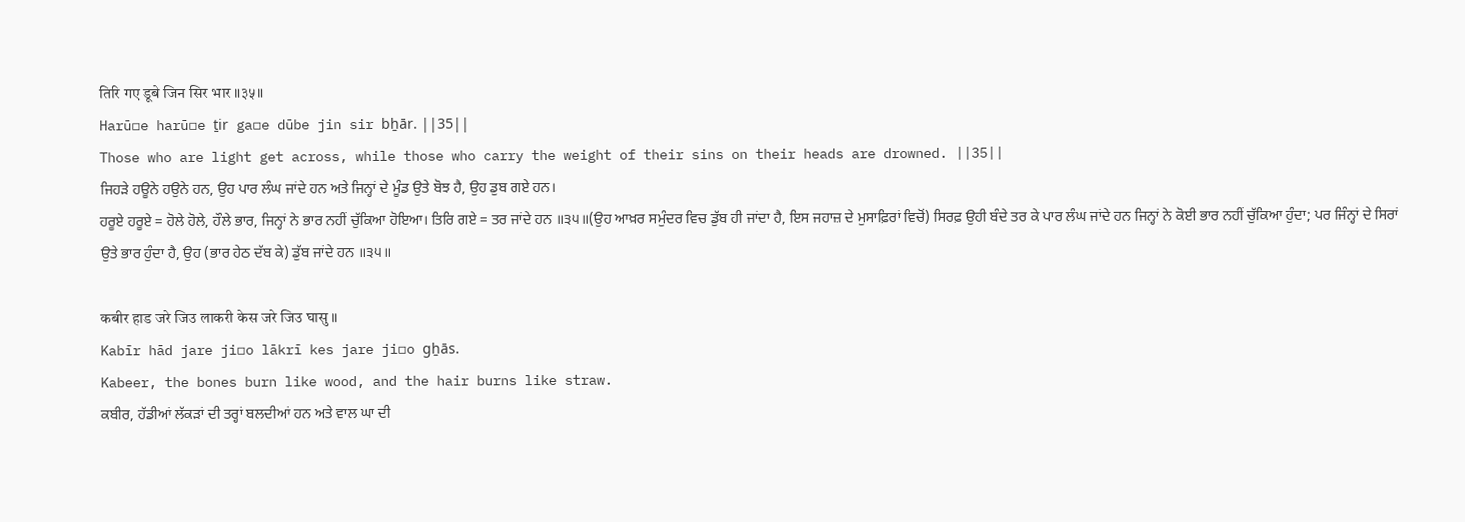तिरि गए डूबे जिन सिर भार ॥३५॥
Harū▫e harū▫e ṯir ga▫e dūbe jin sir bẖār. ||35||
Those who are light get across, while those who carry the weight of their sins on their heads are drowned. ||35||
ਜਿਹੜੇ ਹਊਨੇ ਹਉਨੇ ਹਨ, ਉਹ ਪਾਰ ਲੰਘ ਜਾਂਦੇ ਹਨ ਅਤੇ ਜਿਨ੍ਹਾਂ ਦੇ ਮੂੰਡ ਉਤੇ ਬੋਝ ਹੈ, ਉਹ ਡੁਬ ਗਏ ਹਨ।
ਹਰੂਏ ਹਰੂਏ = ਹੋਲੇ ਹੋਲੇ, ਹੌਲੇ ਭਾਰ, ਜਿਨ੍ਹਾਂ ਨੇ ਭਾਰ ਨਹੀਂ ਚੁੱਕਿਆ ਹੋਇਆ। ਤਿਰਿ ਗਏ = ਤਰ ਜਾਂਦੇ ਹਨ ॥੩੫॥(ਉਹ ਆਖ਼ਰ ਸਮੁੰਦਰ ਵਿਚ ਡੁੱਬ ਹੀ ਜਾਂਦਾ ਹੈ, ਇਸ ਜਹਾਜ਼ ਦੇ ਮੁਸਾਫ਼ਿਰਾਂ ਵਿਚੋਂ) ਸਿਰਫ਼ ਉਹੀ ਬੰਦੇ ਤਰ ਕੇ ਪਾਰ ਲੰਘ ਜਾਂਦੇ ਹਨ ਜਿਨ੍ਹਾਂ ਨੇ ਕੋਈ ਭਾਰ ਨਹੀਂ ਚੁੱਕਿਆ ਹੁੰਦਾ; ਪਰ ਜਿੰਨ੍ਹਾਂ ਦੇ ਸਿਰਾਂ ਉਤੇ ਭਾਰ ਹੁੰਦਾ ਹੈ, ਉਹ (ਭਾਰ ਹੇਠ ਦੱਬ ਕੇ) ਡੁੱਬ ਜਾਂਦੇ ਹਨ ॥੩੫॥

कबीर हाड जरे जिउ लाकरी केस जरे जिउ घासु ॥
Kabīr hād jare ji▫o lākrī kes jare ji▫o gẖās.
Kabeer, the bones burn like wood, and the hair burns like straw.
ਕਬੀਰ, ਹੱਡੀਆਂ ਲੱਕੜਾਂ ਦੀ ਤਰ੍ਹਾਂ ਬਲਦੀਆਂ ਹਨ ਅਤੇ ਵਾਲ ਘਾ ਦੀ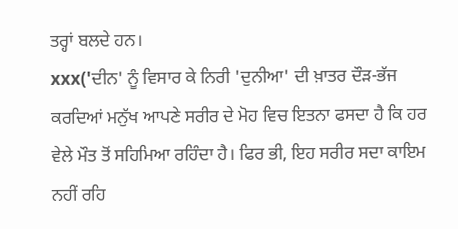ਤਰ੍ਹਾਂ ਬਲਦੇ ਹਨ।
xxx('ਦੀਨ' ਨੂੰ ਵਿਸਾਰ ਕੇ ਨਿਰੀ 'ਦੁਨੀਆ' ਦੀ ਖ਼ਾਤਰ ਦੌੜ-ਭੱਜ ਕਰਦਿਆਂ ਮਨੁੱਖ ਆਪਣੇ ਸਰੀਰ ਦੇ ਮੋਹ ਵਿਚ ਇਤਨਾ ਫਸਦਾ ਹੈ ਕਿ ਹਰ ਵੇਲੇ ਮੌਤ ਤੋਂ ਸਹਿਮਿਆ ਰਹਿੰਦਾ ਹੈ। ਫਿਰ ਭੀ, ਇਹ ਸਰੀਰ ਸਦਾ ਕਾਇਮ ਨਹੀਂ ਰਹਿ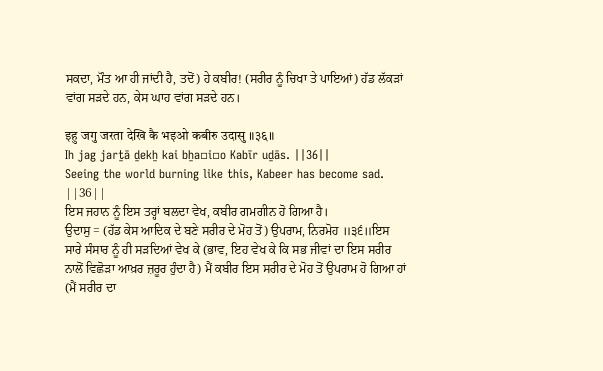ਸਕਦਾ, ਮੌਤ ਆ ਹੀ ਜਾਂਦੀ ਹੈ, ਤਦੋਂ) ਹੇ ਕਬੀਰ! (ਸਰੀਰ ਨੂੰ ਚਿਖਾ ਤੇ ਪਾਇਆਂ) ਹੱਡ ਲੱਕੜਾਂ ਵਾਂਗ ਸੜਦੇ ਹਨ, ਕੇਸ ਘਾਹ ਵਾਂਗ ਸੜਦੇ ਹਨ।

इहु जगु जरता देखि कै भइओ कबीरु उदासु ॥३६॥
Ih jag jarṯā ḏekẖ kai bẖa▫i▫o Kabīr uḏās. ||36||
Seeing the world burning like this, Kabeer has become sad. ||36||
ਇਸ ਜਹਾਨ ਨੂੰ ਇਸ ਤਰ੍ਹਾਂ ਬਲਦਾ ਵੇਖ, ਕਬੀਰ ਗਮਗੀਨ ਹੋ ਗਿਆ ਹੈ।
ਉਦਾਸੁ = (ਹੱਡ ਕੇਸ ਆਦਿਕ ਦੇ ਬਣੇ ਸਰੀਰ ਦੇ ਮੋਹ ਤੋਂ) ਉਪਰਾਮ, ਨਿਰਮੋਹ ॥੩੬॥ਇਸ ਸਾਰੇ ਸੰਸਾਰ ਨੂੰ ਹੀ ਸੜਦਿਆਂ ਵੇਖ ਕੇ (ਭਾਵ, ਇਹ ਵੇਖ ਕੇ ਕਿ ਸਭ ਜੀਵਾਂ ਦਾ ਇਸ ਸਰੀਰ ਨਾਲੋਂ ਵਿਛੋੜਾ ਆਖ਼ਰ ਜ਼ਰੂਰ ਹੁੰਦਾ ਹੈ) ਮੈਂ ਕਬੀਰ ਇਸ ਸਰੀਰ ਦੇ ਮੋਹ ਤੋਂ ਉਪਰਾਮ ਹੋ ਗਿਆ ਹਾਂ (ਮੈਂ ਸਰੀਰ ਦਾ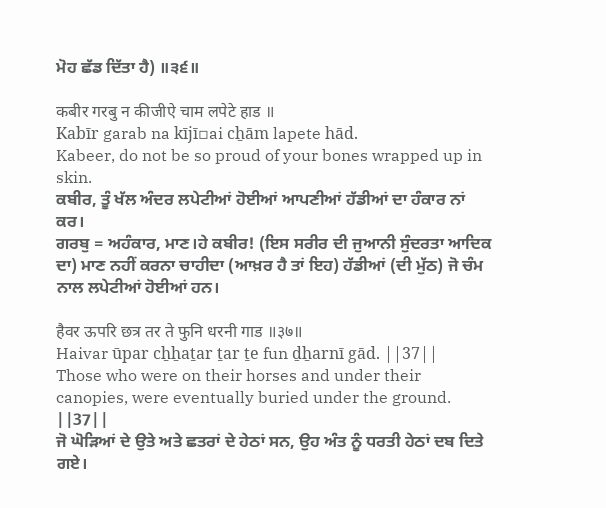ਮੋਹ ਛੱਡ ਦਿੱਤਾ ਹੈ) ॥੩੬॥

कबीर गरबु न कीजीऐ चाम लपेटे हाड ॥
Kabīr garab na kījī▫ai cẖām lapete hād.
Kabeer, do not be so proud of your bones wrapped up in skin.
ਕਬੀਰ, ਤੂੰ ਖੱਲ ਅੰਦਰ ਲਪੇਟੀਆਂ ਹੋਈਆਂ ਆਪਣੀਆਂ ਹੱਡੀਆਂ ਦਾ ਹੰਕਾਰ ਨਾਂ ਕਰ।
ਗਰਬੁ = ਅਹੰਕਾਰ, ਮਾਣ।ਹੇ ਕਬੀਰ! (ਇਸ ਸਰੀਰ ਦੀ ਜੁਆਨੀ ਸੁੰਦਰਤਾ ਆਦਿਕ ਦਾ) ਮਾਣ ਨਹੀਂ ਕਰਨਾ ਚਾਹੀਦਾ (ਆਖ਼ਰ ਹੈ ਤਾਂ ਇਹ) ਹੱਡੀਆਂ (ਦੀ ਮੁੱਠ) ਜੋ ਚੰਮ ਨਾਲ ਲਪੇਟੀਆਂ ਹੋਈਆਂ ਹਨ।

हैवर ऊपरि छत्र तर ते फुनि धरनी गाड ॥३७॥
Haivar ūpar cẖẖaṯar ṯar ṯe fun ḏẖarnī gād. ||37||
Those who were on their horses and under their canopies, were eventually buried under the ground. ||37||
ਜੋ ਘੋੜਿਆਂ ਦੇ ਉਤੇ ਅਤੇ ਛਤਰਾਂ ਦੇ ਹੇਠਾਂ ਸਨ, ਉਹ ਅੰਤ ਨੂੰ ਧਰਤੀ ਹੇਠਾਂ ਦਬ ਦਿਤੇ ਗਏ।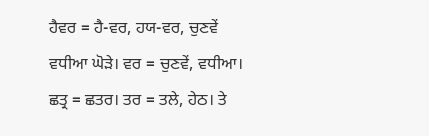ਹੈਵਰ = ਹੈ-ਵਰ, ਹਯ-ਵਰ, ਚੁਣਵੇਂ ਵਧੀਆ ਘੋੜੇ। ਵਰ = ਚੁਣਵੇਂ, ਵਧੀਆ। ਛਤ੍ਰ = ਛਤਰ। ਤਰ = ਤਲੇ, ਹੇਠ। ਤੇ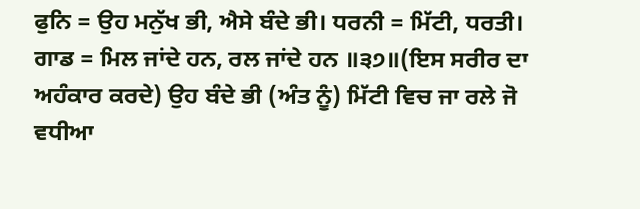ਫੁਨਿ = ਉਹ ਮਨੁੱਖ ਭੀ, ਐਸੇ ਬੰਦੇ ਭੀ। ਧਰਨੀ = ਮਿੱਟੀ, ਧਰਤੀ। ਗਾਡ = ਮਿਲ ਜਾਂਦੇ ਹਨ, ਰਲ ਜਾਂਦੇ ਹਨ ॥੩੭॥(ਇਸ ਸਰੀਰ ਦਾ ਅਹੰਕਾਰ ਕਰਦੇ) ਉਹ ਬੰਦੇ ਭੀ (ਅੰਤ ਨੂੰ) ਮਿੱਟੀ ਵਿਚ ਜਾ ਰਲੇ ਜੋ ਵਧੀਆ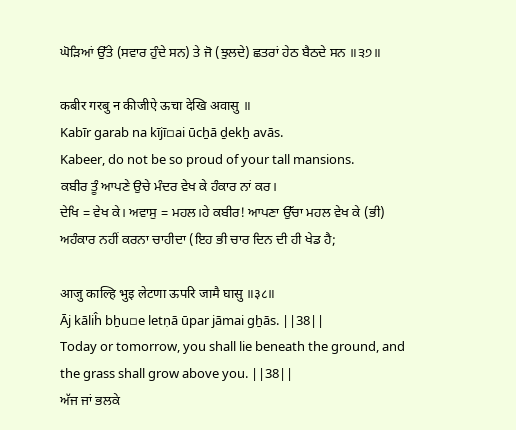ਘੋੜਿਆਂ ਉੱਤੇ (ਸਵਾਰ ਹੁੰਦੇ ਸਨ) ਤੇ ਜੋ (ਝੁਲਦੇ) ਛਤਰਾਂ ਹੇਠ ਬੈਠਦੇ ਸਨ ॥੩੭॥

कबीर गरबु न कीजीऐ ऊचा देखि अवासु ॥
Kabīr garab na kījī▫ai ūcẖā ḏekẖ avās.
Kabeer, do not be so proud of your tall mansions.
ਕਬੀਰ ਤੂੰ ਆਪਣੇ ਉਚੇ ਮੰਦਰ ਵੇਖ ਕੇ ਹੰਕਾਰ ਨਾਂ ਕਰ।
ਦੇਖਿ = ਵੇਖ ਕੇ। ਅਵਾਸੁ = ਮਹਲ।ਹੇ ਕਬੀਰ! ਆਪਣਾ ਉੱਚਾ ਮਹਲ ਵੇਖ ਕੇ (ਭੀ) ਅਹੰਕਾਰ ਨਹੀਂ ਕਰਨਾ ਚਾਹੀਦਾ (ਇਹ ਭੀ ਚਾਰ ਦਿਨ ਦੀ ਹੀ ਖੇਡ ਹੈ;

आजु काल्हि भुइ लेटणा ऊपरि जामै घासु ॥३८॥
Āj kāliĥ bẖu▫e letṇā ūpar jāmai gẖās. ||38||
Today or tomorrow, you shall lie beneath the ground, and the grass shall grow above you. ||38||
ਅੱਜ ਜਾਂ ਭਲਕੇ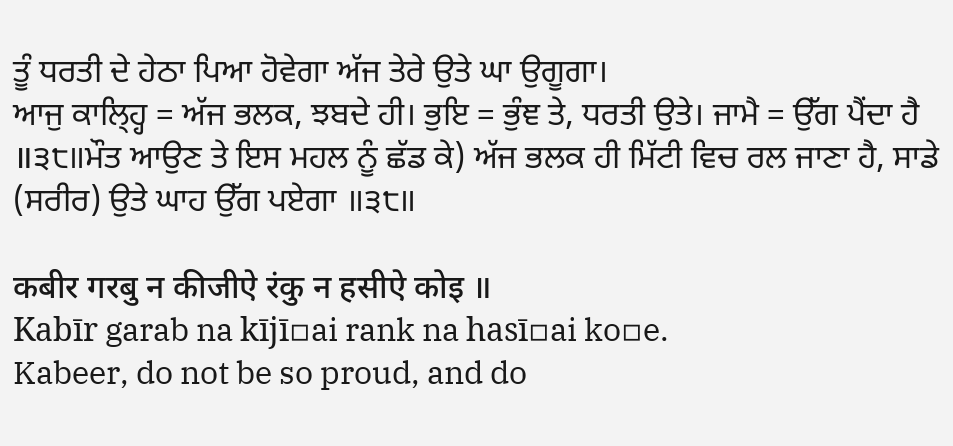ਤੂੰ ਧਰਤੀ ਦੇ ਹੇਠਾ ਪਿਆ ਹੋਵੇਗਾ ਅੱਜ ਤੇਰੇ ਉਤੇ ਘਾ ਉਗੂਗਾ।
ਆਜੁ ਕਾਲ੍ਹ੍ਹਿ = ਅੱਜ ਭਲਕ, ਝਬਦੇ ਹੀ। ਭੁਇ = ਭੁੰਞ ਤੇ, ਧਰਤੀ ਉਤੇ। ਜਾਮੈ = ਉੱਗ ਪੈਂਦਾ ਹੈ ॥੩੮॥ਮੌਤ ਆਉਣ ਤੇ ਇਸ ਮਹਲ ਨੂੰ ਛੱਡ ਕੇ) ਅੱਜ ਭਲਕ ਹੀ ਮਿੱਟੀ ਵਿਚ ਰਲ ਜਾਣਾ ਹੈ, ਸਾਡੇ (ਸਰੀਰ) ਉਤੇ ਘਾਹ ਉੱਗ ਪਏਗਾ ॥੩੮॥

कबीर गरबु न कीजीऐ रंकु न हसीऐ कोइ ॥
Kabīr garab na kījī▫ai rank na hasī▫ai ko▫e.
Kabeer, do not be so proud, and do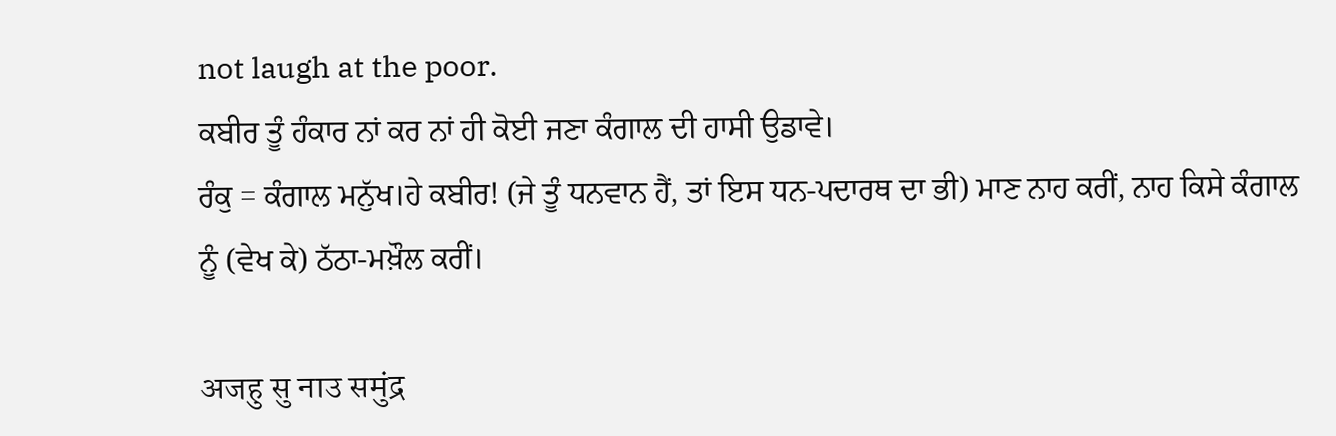not laugh at the poor.
ਕਬੀਰ ਤੂੰ ਹੰਕਾਰ ਨਾਂ ਕਰ ਨਾਂ ਹੀ ਕੋਈ ਜਣਾ ਕੰਗਾਲ ਦੀ ਹਾਸੀ ਉਡਾਵੇ।
ਰੰਕੁ = ਕੰਗਾਲ ਮਨੁੱਖ।ਹੇ ਕਬੀਰ! (ਜੇ ਤੂੰ ਧਨਵਾਨ ਹੈਂ, ਤਾਂ ਇਸ ਧਨ-ਪਦਾਰਥ ਦਾ ਭੀ) ਮਾਣ ਨਾਹ ਕਰੀਂ, ਨਾਹ ਕਿਸੇ ਕੰਗਾਲ ਨੂੰ (ਵੇਖ ਕੇ) ਠੱਠਾ-ਮਖ਼ੌਲ ਕਰੀਂ।

अजहु सु नाउ समुंद्र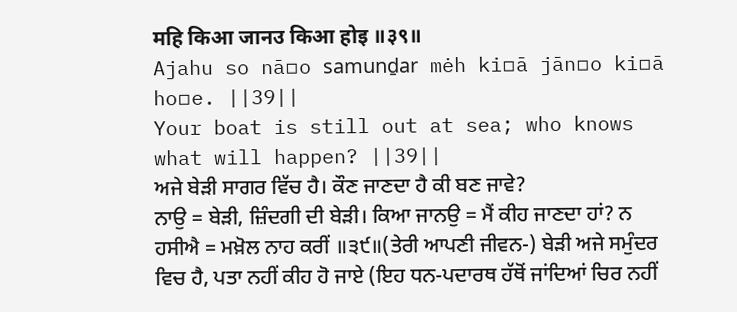महि किआ जानउ किआ होइ ॥३९॥
Ajahu so nā▫o samunḏar mėh ki▫ā jān▫o ki▫ā ho▫e. ||39||
Your boat is still out at sea; who knows what will happen? ||39||
ਅਜੇ ਬੇੜੀ ਸਾਗਰ ਵਿੱਚ ਹੈ। ਕੌਣ ਜਾਣਦਾ ਹੈ ਕੀ ਬਣ ਜਾਵੇ?
ਨਾਉ = ਬੇੜੀ, ਜ਼ਿੰਦਗੀ ਦੀ ਬੇੜੀ। ਕਿਆ ਜਾਨਉ = ਮੈਂ ਕੀਹ ਜਾਣਦਾ ਹਾਂ? ਨ ਹਸੀਐ = ਮਖ਼ੋਲ ਨਾਹ ਕਰੀਂ ॥੩੯॥(ਤੇਰੀ ਆਪਣੀ ਜੀਵਨ-) ਬੇੜੀ ਅਜੇ ਸਮੁੰਦਰ ਵਿਚ ਹੈ, ਪਤਾ ਨਹੀਂ ਕੀਹ ਹੋ ਜਾਏ (ਇਹ ਧਨ-ਪਦਾਰਥ ਹੱਥੋਂ ਜਾਂਦਿਆਂ ਚਿਰ ਨਹੀਂ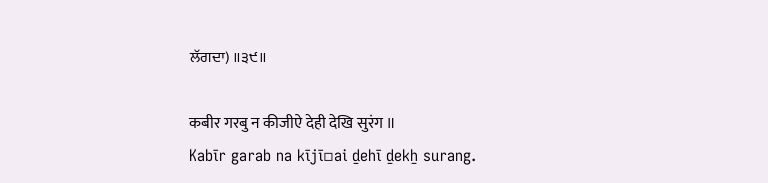ਲੱਗਦਾ) ॥੩੯॥

कबीर गरबु न कीजीऐ देही देखि सुरंग ॥
Kabīr garab na kījī▫ai ḏehī ḏekẖ surang.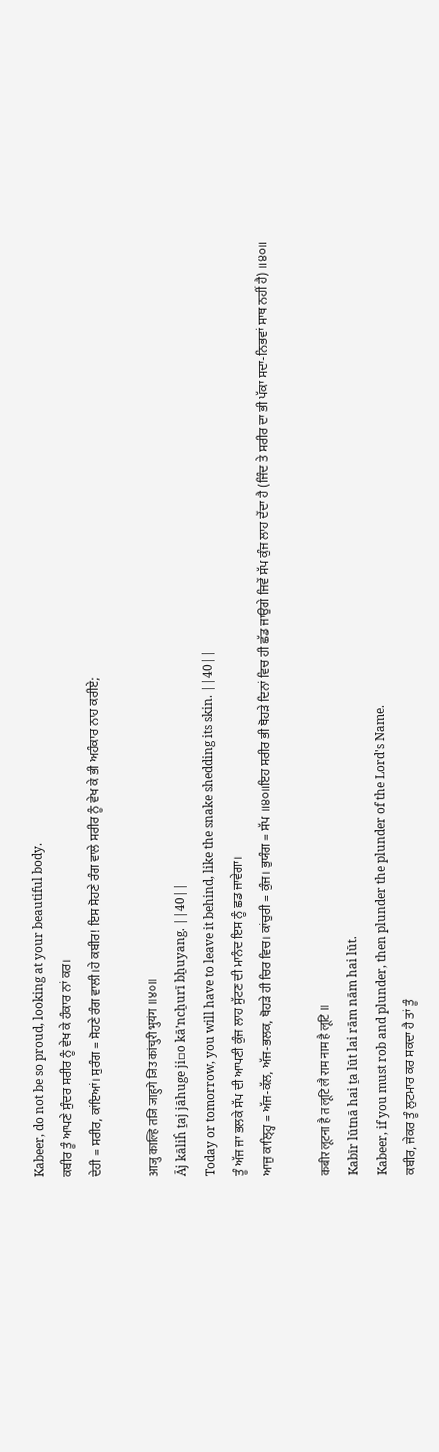Kabeer, do not be so proud, looking at your beautiful body.
ਕਬੀਰ ਤੂੰ ਆਪਣੇ ਸੁੰਦਰ ਸਰੀਰ ਨੂੰ ਵੇਖ ਕੇ ਹੰਕਾਰ ਨਾਂ ਕਰ।
ਦੇਹੀ = ਸਰੀਰ, ਕਾਂਇਆਂ। ਸੁਰੰਗ = ਸੋਹਣੇ ਰੰਗ ਵਾਲੀ।ਹੇ ਕਬੀਰ! ਇਸ ਸੋਹਣੇ ਰੰਗ ਵਾਲੇ ਸਰੀਰ ਨੂੰ ਵੇਖ ਕੇ ਭੀ ਅਹੰਕਾਰ ਨਾਹ ਕਰੀਏ;

आजु काल्हि तजि जाहुगे जिउ कांचुरी भुयंग ॥४०॥
Āj kāliĥ ṯaj jāhuge ji▫o kāʼncẖurī bẖuyang. ||40||
Today or tomorrow, you will have to leave it behind, like the snake shedding its skin. ||40||
ਤੂੰ ਅੱਜ ਜਾ ਭਲਕੇ ਸੱਪ ਦੀ ਆਪਣੀ ਕੁੰਜ ਲਾਹ ਸੁੱਟਣ ਦੀ ਮਾਨੰਦ ਇਸ ਨੂੰ ਛਡ ਜਾਵੇਗਾ।
ਆਜੁ ਕਾਲ੍ਹ੍ਹਿ = ਅੱਜ-ਕੱਲ, ਅੱਜ-ਭਲਕ, ਥੋਹੜੇ ਹੀ ਚਿਰ ਵਿਚ। ਕਾਂਚੁਰੀ = ਕੁੰਜ। ਭੁਯੰਗ = ਸੱਪ ॥੪੦॥ਇਹ ਸਰੀਰ ਭੀ ਥੋਹੜੇ ਦਿਨਾਂ ਵਿਚ ਹੀ ਛੱਡ ਜਾਉਗੇ ਜਿਵੇਂ ਸੱਪ ਕੁੰਜ ਲਾਹ ਦੇਂਦਾ ਹੈ (ਜਿੰਦ ਤੇ ਸਰੀਰ ਦਾ ਭੀ ਪੱਕਾ ਸਦਾ-ਨਿਭਵਾਂ ਸਾਥ ਨਹੀਂ ਹੈ) ॥੪੦॥

कबीर लूटना है त लूटि लै राम नाम है लूटि ॥
Kabīr lūtnā hai ṯa lūt lai rām nām hai lūt.
Kabeer, if you must rob and plunder, then plunder the plunder of the Lord's Name.
ਕਬੀਰ, ਜੇਕਰ ਤੂੰ ਲੁਟਮਾਰ ਕਰ ਸਕਦਾ ਹੈ ਤਾਂ ਤੂੰ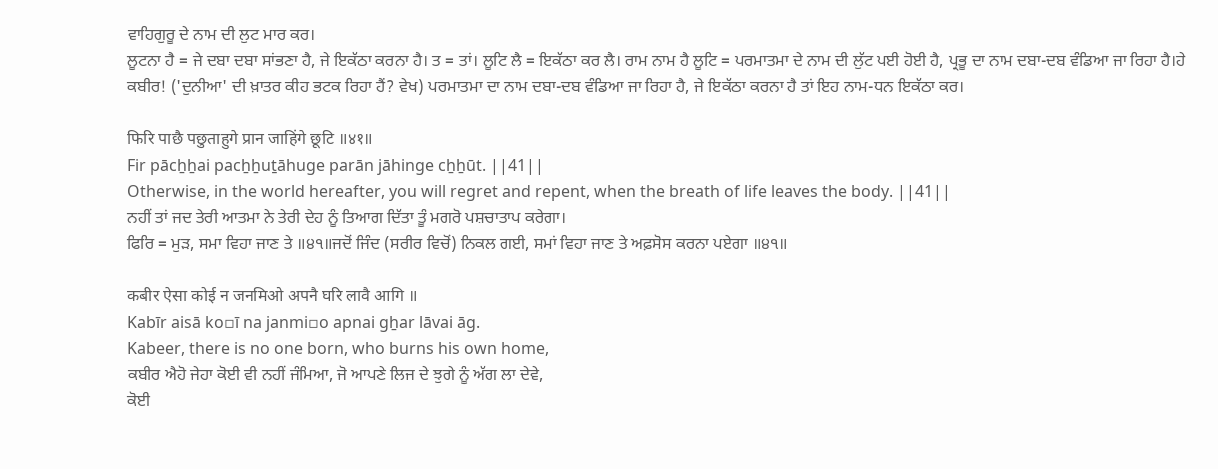ਵਾਹਿਗੁਰੂ ਦੇ ਨਾਮ ਦੀ ਲੁਟ ਮਾਰ ਕਰ।
ਲੂਟਨਾ ਹੈ = ਜੇ ਦਬਾ ਦਬਾ ਸਾਂਭਣਾ ਹੈ, ਜੇ ਇਕੱਠਾ ਕਰਨਾ ਹੈ। ਤ = ਤਾਂ। ਲੂਟਿ ਲੈ = ਇਕੱਠਾ ਕਰ ਲੈ। ਰਾਮ ਨਾਮ ਹੈ ਲੂਟਿ = ਪਰਮਾਤਮਾ ਦੇ ਨਾਮ ਦੀ ਲੁੱਟ ਪਈ ਹੋਈ ਹੈ, ਪ੍ਰਭੂ ਦਾ ਨਾਮ ਦਬਾ-ਦਬ ਵੰਡਿਆ ਜਾ ਰਿਹਾ ਹੈ।ਹੇ ਕਬੀਰ! ('ਦੁਨੀਆ' ਦੀ ਖ਼ਾਤਰ ਕੀਹ ਭਟਕ ਰਿਹਾ ਹੈਂ? ਵੇਖ) ਪਰਮਾਤਮਾ ਦਾ ਨਾਮ ਦਬਾ-ਦਬ ਵੰਡਿਆ ਜਾ ਰਿਹਾ ਹੈ, ਜੇ ਇਕੱਠਾ ਕਰਨਾ ਹੈ ਤਾਂ ਇਹ ਨਾਮ-ਧਨ ਇਕੱਠਾ ਕਰ।

फिरि पाछै पछुताहुगे प्रान जाहिंगे छूटि ॥४१॥
Fir pācẖẖai pacẖẖuṯāhuge parān jāhinge cẖẖūt. ||41||
Otherwise, in the world hereafter, you will regret and repent, when the breath of life leaves the body. ||41||
ਨਹੀਂ ਤਾਂ ਜਦ ਤੇਰੀ ਆਤਮਾ ਨੇ ਤੇਰੀ ਦੇਹ ਨੂੰ ਤਿਆਗ ਦਿੱਤਾ ਤੂੰ ਮਗਰੋ ਪਸ਼ਚਾਤਾਪ ਕਰੇਗਾ।
ਫਿਰਿ = ਮੁੜ, ਸਮਾ ਵਿਹਾ ਜਾਣ ਤੇ ॥੪੧॥ਜਦੋਂ ਜਿੰਦ (ਸਰੀਰ ਵਿਚੋਂ) ਨਿਕਲ ਗਈ, ਸਮਾਂ ਵਿਹਾ ਜਾਣ ਤੇ ਅਫ਼ਸੋਸ ਕਰਨਾ ਪਏਗਾ ॥੪੧॥

कबीर ऐसा कोई न जनमिओ अपनै घरि लावै आगि ॥
Kabīr aisā ko▫ī na janmi▫o apnai gẖar lāvai āg.
Kabeer, there is no one born, who burns his own home,
ਕਬੀਰ ਐਹੋ ਜੇਹਾ ਕੋਈ ਵੀ ਨਹੀਂ ਜੰਮਿਆ, ਜੋ ਆਪਣੇ ਲਿਜ ਦੇ ਝੁਗੇ ਨੂੰ ਅੱਗ ਲਾ ਦੇਵੇ,
ਕੋਈ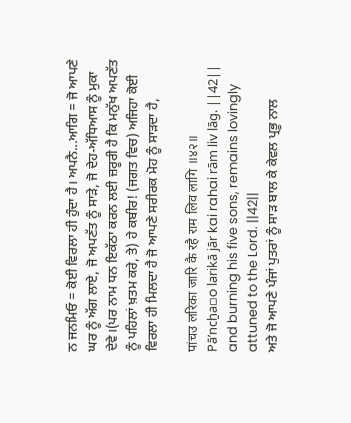ਨ ਜਨਮਿਓ = ਕੋਈ ਵਿਰਲਾ ਹੀ ਹੁੰਦਾ ਹੈ। ਅਪਨੈ...ਆਗਿ = ਜੋ ਆਪਣੇ ਘਰ ਨੂੰ ਅੱਗ ਲਾਏ, ਜੋ ਅਪਣੱਤ ਨੂੰ ਸਾੜੇ, ਜੋ ਦੇਹ-ਅੱਧਿਆਸ ਨੂੰ ਮੁਕਾ ਦੇਵੇ।(ਪਰ ਨਾਮ ਧਨ ਇਕੱਠਾ ਕਰਨ ਲਈ ਜ਼ਰੂਰੀ ਹੈ ਕਿ ਮਨੁੱਖ ਅਪਣੱਤ ਨੂੰ ਪਹਿਲਾਂ ਖ਼ਤਮ ਕਰੇ, ਤੇ) ਹੇ ਕਬੀਰ! (ਜਗਤ ਵਿਚ) ਅਜਿਹਾ ਕੋਈ ਵਿਰਲਾ ਹੀ ਮਿਲਦਾ ਹੈ ਜੋ ਆਪਣੇ ਸਰੀਰਕ ਮੋਹ ਨੂੰ ਸਾੜਦਾ ਹੈ,

पांचउ लरिका जारि कै रहै राम लिव लागि ॥४२॥
Pāʼncẖa▫o larikā jār kai rahai rām liv lāg. ||42||
and burning his five sons, remains lovingly attuned to the Lord. ||42||
ਅਤੇ ਜੋ ਆਪਣੇ ਪੰਜਾਂ ਪੁਤਰਾਂ ਨੂੰ ਸਾੜ ਬਾਲ ਕੇ ਕੇਵਲ ਪ੍ਰਭੂ ਨਾਲ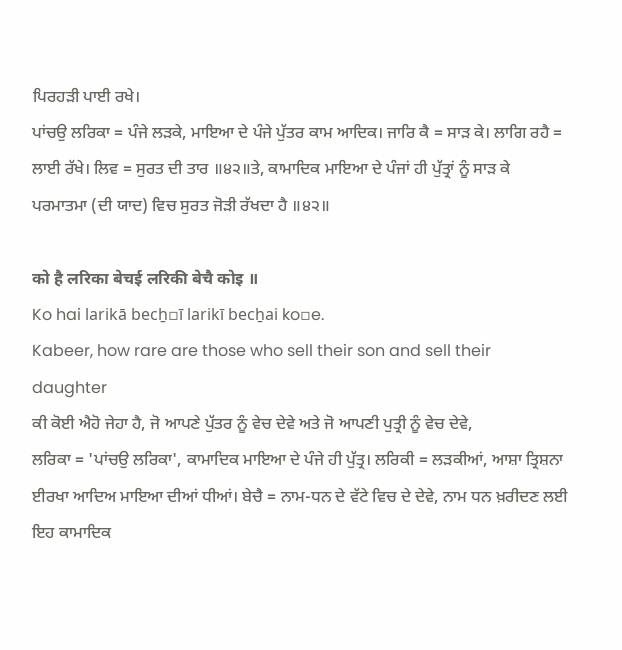ਪਿਰਹੜੀ ਪਾਈ ਰਖੇ।
ਪਾਂਚਉ ਲਰਿਕਾ = ਪੰਜੇ ਲੜਕੇ, ਮਾਇਆ ਦੇ ਪੰਜੇ ਪੁੱਤਰ ਕਾਮ ਆਦਿਕ। ਜਾਰਿ ਕੈ = ਸਾੜ ਕੇ। ਲਾਗਿ ਰਹੈ = ਲਾਈ ਰੱਖੇ। ਲਿਵ = ਸੁਰਤ ਦੀ ਤਾਰ ॥੪੨॥ਤੇ, ਕਾਮਾਦਿਕ ਮਾਇਆ ਦੇ ਪੰਜਾਂ ਹੀ ਪੁੱਤ੍ਰਾਂ ਨੂੰ ਸਾੜ ਕੇ ਪਰਮਾਤਮਾ (ਦੀ ਯਾਦ) ਵਿਚ ਸੁਰਤ ਜੋੜੀ ਰੱਖਦਾ ਹੈ ॥੪੨॥

को है लरिका बेचई लरिकी बेचै कोइ ॥
Ko hai larikā becẖ▫ī larikī becẖai ko▫e.
Kabeer, how rare are those who sell their son and sell their daughter
ਕੀ ਕੋਈ ਐਹੋ ਜੇਹਾ ਹੈ, ਜੋ ਆਪਣੇ ਪੁੱਤਰ ਨੂੰ ਵੇਚ ਦੇਵੇ ਅਤੇ ਜੋ ਆਪਣੀ ਪੁਤ੍ਰੀ ਨੂੰ ਵੇਚ ਦੇਵੇ,
ਲਰਿਕਾ = 'ਪਾਂਚਉ ਲਰਿਕਾ', ਕਾਮਾਦਿਕ ਮਾਇਆ ਦੇ ਪੰਜੇ ਹੀ ਪੁੱਤ੍ਰ। ਲਰਿਕੀ = ਲੜਕੀਆਂ, ਆਸ਼ਾ ਤ੍ਰਿਸ਼ਨਾ ਈਰਖਾ ਆਦਿਅ ਮਾਇਆ ਦੀਆਂ ਧੀਆਂ। ਬੇਚੈ = ਨਾਮ-ਧਨ ਦੇ ਵੱਟੇ ਵਿਚ ਦੇ ਦੇਵੇ, ਨਾਮ ਧਨ ਖ਼ਰੀਦਣ ਲਈ ਇਹ ਕਾਮਾਦਿਕ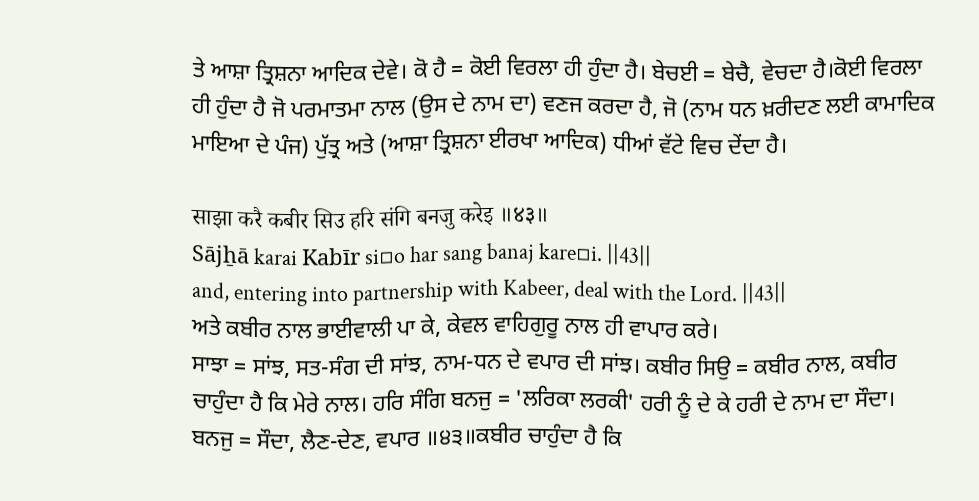ਤੇ ਆਸ਼ਾ ਤ੍ਰਿਸ਼ਨਾ ਆਦਿਕ ਦੇਵੇ। ਕੋ ਹੈ = ਕੋਈ ਵਿਰਲਾ ਹੀ ਹੁੰਦਾ ਹੈ। ਬੇਚਈ = ਬੇਚੈ, ਵੇਚਦਾ ਹੈ।ਕੋਈ ਵਿਰਲਾ ਹੀ ਹੁੰਦਾ ਹੈ ਜੋ ਪਰਮਾਤਮਾ ਨਾਲ (ਉਸ ਦੇ ਨਾਮ ਦਾ) ਵਣਜ ਕਰਦਾ ਹੈ, ਜੋ (ਨਾਮ ਧਨ ਖ਼ਰੀਦਣ ਲਈ ਕਾਮਾਦਿਕ ਮਾਇਆ ਦੇ ਪੰਜ) ਪੁੱਤ੍ਰ ਅਤੇ (ਆਸ਼ਾ ਤ੍ਰਿਸ਼ਨਾ ਈਰਖਾ ਆਦਿਕ) ਧੀਆਂ ਵੱਟੇ ਵਿਚ ਦੇਂਦਾ ਹੈ।

साझा करै कबीर सिउ हरि संगि बनजु करेइ ॥४३॥
Sājẖā karai Kabīr si▫o har sang banaj kare▫i. ||43||
and, entering into partnership with Kabeer, deal with the Lord. ||43||
ਅਤੇ ਕਬੀਰ ਨਾਲ ਭਾਈਵਾਲੀ ਪਾ ਕੇ, ਕੇਵਲ ਵਾਹਿਗੁਰੂ ਨਾਲ ਹੀ ਵਾਪਾਰ ਕਰੇ।
ਸਾਝਾ = ਸਾਂਝ, ਸਤ-ਸੰਗ ਦੀ ਸਾਂਝ, ਨਾਮ-ਧਨ ਦੇ ਵਪਾਰ ਦੀ ਸਾਂਝ। ਕਬੀਰ ਸਿਉ = ਕਬੀਰ ਨਾਲ, ਕਬੀਰ ਚਾਹੁੰਦਾ ਹੈ ਕਿ ਮੇਰੇ ਨਾਲ। ਹਰਿ ਸੰਗਿ ਬਨਜੁ = 'ਲਰਿਕਾ ਲਰਕੀ' ਹਰੀ ਨੂੰ ਦੇ ਕੇ ਹਰੀ ਦੇ ਨਾਮ ਦਾ ਸੌਦਾ। ਬਨਜੁ = ਸੌਦਾ, ਲੈਣ-ਦੇਣ, ਵਪਾਰ ॥੪੩॥ਕਬੀਰ ਚਾਹੁੰਦਾ ਹੈ ਕਿ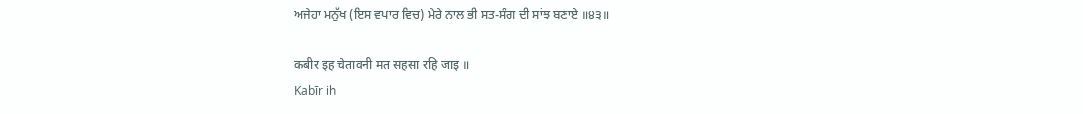ਅਜੇਹਾ ਮਨੁੱਖ (ਇਸ ਵਪਾਰ ਵਿਚ) ਮੇਰੇ ਨਾਲ ਭੀ ਸਤ-ਸੰਗ ਦੀ ਸਾਂਝ ਬਣਾਏ ॥੪੩॥

कबीर इह चेतावनी मत सहसा रहि जाइ ॥
Kabīr ih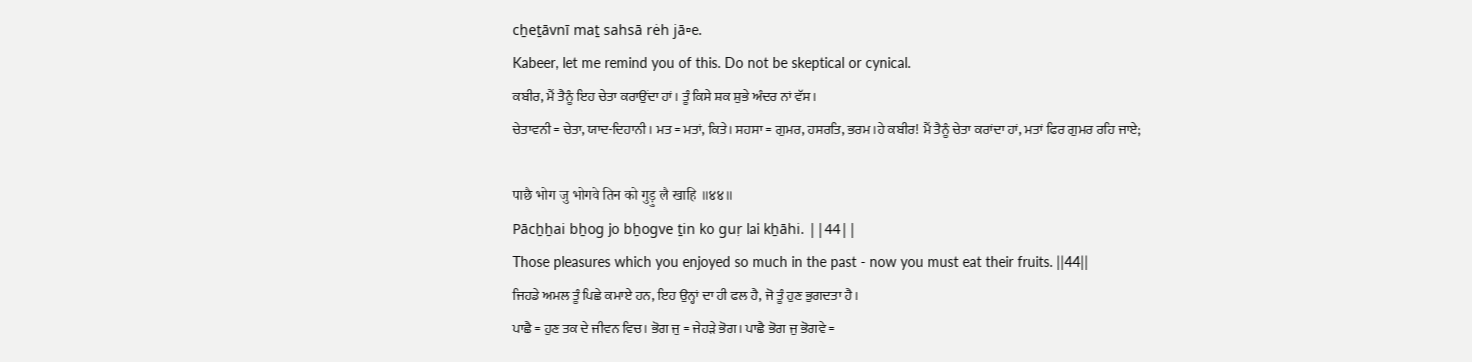cẖeṯāvnī maṯ sahsā rėh jā▫e.
Kabeer, let me remind you of this. Do not be skeptical or cynical.
ਕਬੀਰ, ਮੈਂ ਤੈਨੂੰ ਇਹ ਚੇਤਾ ਕਰਾਉਂਦਾ ਹਾਂ। ਤੂੰ ਕਿਸੇ ਸ਼ਕ ਸ਼ੁਭੇ ਅੰਦਰ ਨਾਂ ਵੱਸ।
ਚੇਤਾਵਨੀ = ਚੇਤਾ, ਯਾਦ-ਦਿਹਾਨੀ। ਮਤ = ਮਤਾਂ, ਕਿਤੇ। ਸਹਸਾ = ਗੁਮਰ, ਹਸਰਤਿ, ਭਰਮ।ਹੇ ਕਬੀਰ! ਮੈਂ ਤੈਨੂੰ ਚੇਤਾ ਕਰਾਂਦਾ ਹਾਂ, ਮਤਾਂ ਫਿਰ ਗੁਮਰ ਰਹਿ ਜਾਏ;

पाछै भोग जु भोगवे तिन को गुड़ु लै खाहि ॥४४॥
Pācẖẖai bẖog jo bẖogve ṯin ko guṛ lai kẖāhi. ||44||
Those pleasures which you enjoyed so much in the past - now you must eat their fruits. ||44||
ਜਿਹਡੇ ਅਮਲ ਤੂੰ ਪਿਛੇ ਕਮਾਏ ਹਨ, ਇਹ ਉਨ੍ਹਾਂ ਦਾ ਹੀ ਫਲ ਹੈ, ਜੋ ਤੂੰ ਹੁਣ ਭੁਗਦਤਾ ਹੈ।
ਪਾਛੈ = ਹੁਣ ਤਕ ਦੇ ਜੀਵਨ ਵਿਚ। ਭੋਗ ਜੁ = ਜੇਹੜੇ ਭੋਗ। ਪਾਛੈ ਭੋਗ ਜੁ ਭੋਗਵੇ =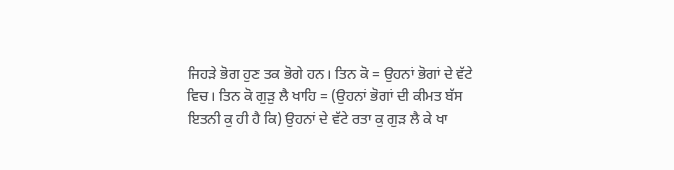ਜਿਹੜੇ ਭੋਗ ਹੁਣ ਤਕ ਭੋਗੇ ਹਨ। ਤਿਨ ਕੋ = ਉਹਨਾਂ ਭੋਗਾਂ ਦੇ ਵੱਟੇ ਵਿਚ। ਤਿਨ ਕੋ ਗੁੜੁ ਲੈ ਖਾਹਿ = (ਉਹਨਾਂ ਭੋਗਾਂ ਦੀ ਕੀਮਤ ਬੱਸ ਇਤਨੀ ਕੁ ਹੀ ਹੈ ਕਿ) ਉਹਨਾਂ ਦੇ ਵੱਟੇ ਰਤਾ ਕੁ ਗੁੜ ਲੈ ਕੇ ਖਾ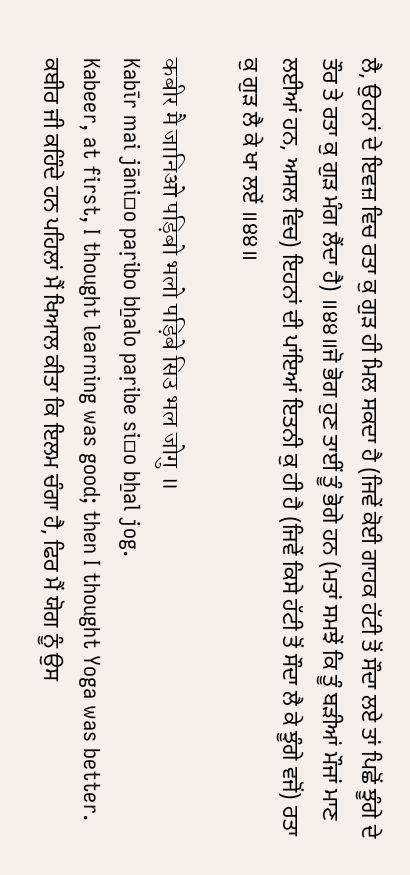ਲੈ, ਉਹਨਾਂ ਦੇ ਇਵਜ਼ ਵਿਚ ਰਤਾ ਕੁ ਗੁੜ ਹੀ ਮਿਲ ਸਕਦਾ ਹੈ (ਜਿਵੇਂ ਕੋਈ ਗਾਹਕ ਹੱਟੀ ਤੋਂ ਸੌਦਾ ਲਏ ਤਾਂ ਪਿਛੋਂ ਝੂੰਗੇ ਦੇ ਤੌਰ ਤੇ ਰਤਾ ਕੁ ਗੁੜ ਮੰਗ ਲੈਂਦਾ ਹੈ) ॥੪੪॥ਜੋ ਭੋਗ ਹੁਣ ਤਾਈਂ ਤੂੰ ਭੋਗੇ ਹਨ (ਮਤਾਂ ਸਮਝੇਂ ਕਿ ਤੂੰ ਬੜੀਆਂ ਮੌਜਾਂ ਮਾਣ ਲਈਆਂ ਹਨ, ਅਸਲ ਵਿਚ) ਇਹਨਾਂ ਦੀ ਪਾਂਇਆਂ ਇਤਨੀ ਕੁ ਹੀ ਹੈ (ਜਿਵੇਂ ਕਿਸੇ ਹੱਟੀ ਤੋਂ ਸੌਦਾ ਲੈ ਕੇ ਝੂੰਗੇ ਵਜੋਂ) ਰਤਾ ਕੁ ਗੁੜ ਲੈ ਕੇ ਖਾ ਲਏਂ ॥੪੪॥

कबीर मै जानिओ पड़िबो भलो पड़िबे सिउ भल जोगु ॥
Kabīr mai jāni▫o paṛibo bẖalo paṛibe si▫o bẖal jog.
Kabeer, at first, I thought learning was good; then I thought Yoga was better.
ਕਬੀਰ ਜੀ ਕਹਿੰਦੇ ਹਨ ਪਹਿਲਾਂ ਮੈਂ ਖਿਆਲ ਕੀਤਾ ਕਿ ਇਲਮ ਚੰਗਾ ਹੈ, ਫਿਰ ਮੈਂ ਯੋਗ ਨੂੰ ਉਸ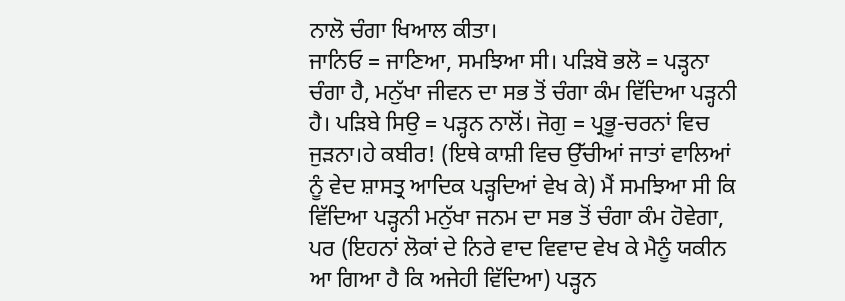ਨਾਲੋ ਚੰਗਾ ਖਿਆਲ ਕੀਤਾ।
ਜਾਨਿਓ = ਜਾਣਿਆ, ਸਮਝਿਆ ਸੀ। ਪੜਿਬੋ ਭਲੋ = ਪੜ੍ਹਨਾ ਚੰਗਾ ਹੈ, ਮਨੁੱਖਾ ਜੀਵਨ ਦਾ ਸਭ ਤੋਂ ਚੰਗਾ ਕੰਮ ਵਿੱਦਿਆ ਪੜ੍ਹਨੀ ਹੈ। ਪੜਿਬੇ ਸਿਉ = ਪੜ੍ਹਨ ਨਾਲੋਂ। ਜੋਗੁ = ਪ੍ਰਭੂ-ਚਰਨਾਂ ਵਿਚ ਜੁੜਨਾ।ਹੇ ਕਬੀਰ! (ਇਥੇ ਕਾਸ਼ੀ ਵਿਚ ਉੱਚੀਆਂ ਜਾਤਾਂ ਵਾਲਿਆਂ ਨੂੰ ਵੇਦ ਸ਼ਾਸਤ੍ਰ ਆਦਿਕ ਪੜ੍ਹਦਿਆਂ ਵੇਖ ਕੇ) ਮੈਂ ਸਮਝਿਆ ਸੀ ਕਿ ਵਿੱਦਿਆ ਪੜ੍ਹਨੀ ਮਨੁੱਖਾ ਜਨਮ ਦਾ ਸਭ ਤੋਂ ਚੰਗਾ ਕੰਮ ਹੋਵੇਗਾ, ਪਰ (ਇਹਨਾਂ ਲੋਕਾਂ ਦੇ ਨਿਰੇ ਵਾਦ ਵਿਵਾਦ ਵੇਖ ਕੇ ਮੈਨੂੰ ਯਕੀਨ ਆ ਗਿਆ ਹੈ ਕਿ ਅਜੇਹੀ ਵਿੱਦਿਆ) ਪੜ੍ਹਨ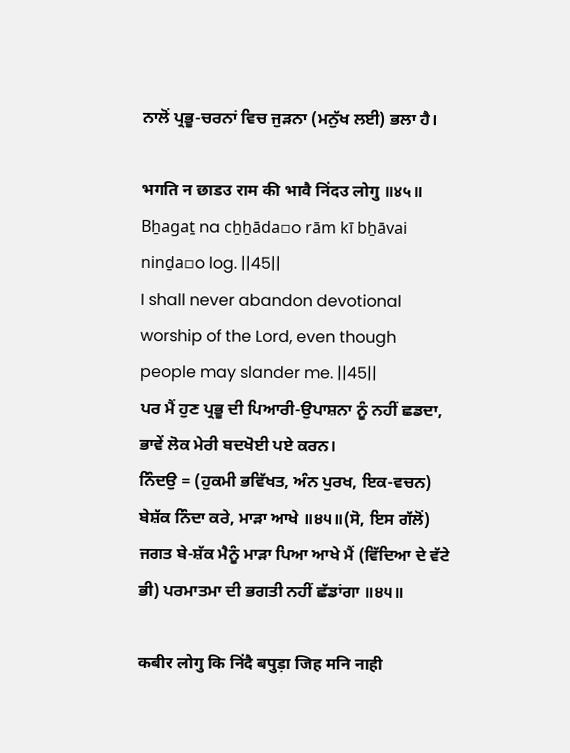ਨਾਲੋਂ ਪ੍ਰਭੂ-ਚਰਨਾਂ ਵਿਚ ਜੁੜਨਾ (ਮਨੁੱਖ ਲਈ) ਭਲਾ ਹੈ।

भगति न छाडउ राम की भावै निंदउ लोगु ॥४५॥
Bẖagaṯ na cẖẖāda▫o rām kī bẖāvai ninḏa▫o log. ||45||
I shall never abandon devotional worship of the Lord, even though people may slander me. ||45||
ਪਰ ਮੈਂ ਹੁਣ ਪ੍ਰਭੂ ਦੀ ਪਿਆਰੀ-ਉਪਾਸ਼ਨਾ ਨੂੰ ਨਹੀਂ ਛਡਦਾ, ਭਾਵੇਂ ਲੋਕ ਮੇਰੀ ਬਦਖੋਈ ਪਏ ਕਰਨ।
ਨਿੰਦਉ = (ਹੁਕਮੀ ਭਵਿੱਖਤ, ਅੰਨ ਪੁਰਖ, ਇਕ-ਵਚਨ) ਬੇਸ਼ੱਕ ਨਿੰਦਾ ਕਰੇ, ਮਾੜਾ ਆਖੇ ॥੪੫॥(ਸੋ, ਇਸ ਗੱਲੋਂ) ਜਗਤ ਬੇ-ਸ਼ੱਕ ਮੈਨੂੰ ਮਾੜਾ ਪਿਆ ਆਖੇ ਮੈਂ (ਵਿੱਦਿਆ ਦੇ ਵੱਟੇ ਭੀ) ਪਰਮਾਤਮਾ ਦੀ ਭਗਤੀ ਨਹੀਂ ਛੱਡਾਂਗਾ ॥੪੫॥

कबीर लोगु कि निंदै बपुड़ा जिह मनि नाही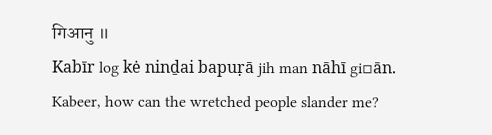गिआनु ॥
Kabīr log kė ninḏai bapuṛā jih man nāhī gi▫ān.
Kabeer, how can the wretched people slander me?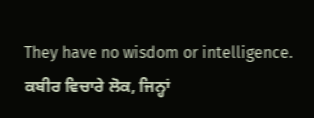They have no wisdom or intelligence.
ਕਬੀਰ ਵਿਚਾਰੇ ਲੋਕ, ਜਿਨ੍ਹਾਂ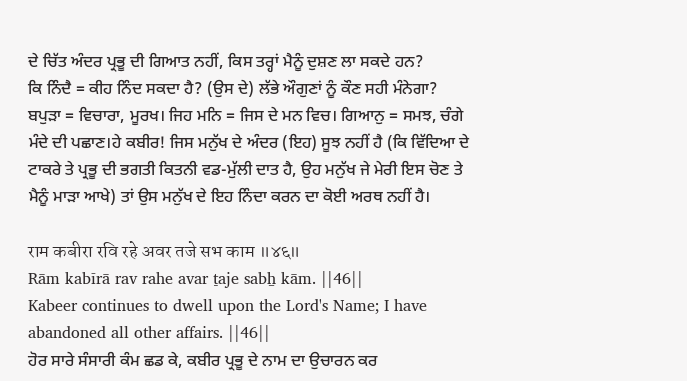ਦੇ ਚਿੱਤ ਅੰਦਰ ਪ੍ਰਭੂ ਦੀ ਗਿਆਤ ਨਹੀਂ, ਕਿਸ ਤਰ੍ਹਾਂ ਮੈਨੂੰ ਦੁਸ਼ਣ ਲਾ ਸਕਦੇ ਹਨ?
ਕਿ ਨਿੰਦੈ = ਕੀਹ ਨਿੰਦ ਸਕਦਾ ਹੈ? (ਉਸ ਦੇ) ਲੱਭੇ ਔਗੁਣਾਂ ਨੂੰ ਕੌਣ ਸਹੀ ਮੰਨੇਗਾ? ਬਪੁੜਾ = ਵਿਚਾਰਾ, ਮੂਰਖ। ਜਿਹ ਮਨਿ = ਜਿਸ ਦੇ ਮਨ ਵਿਚ। ਗਿਆਨੁ = ਸਮਝ, ਚੰਗੇ ਮੰਦੇ ਦੀ ਪਛਾਣ।ਹੇ ਕਬੀਰ! ਜਿਸ ਮਨੁੱਖ ਦੇ ਅੰਦਰ (ਇਹ) ਸੂਝ ਨਹੀਂ ਹੈ (ਕਿ ਵਿੱਦਿਆ ਦੇ ਟਾਕਰੇ ਤੇ ਪ੍ਰਭੂ ਦੀ ਭਗਤੀ ਕਿਤਨੀ ਵਡ-ਮੁੱਲੀ ਦਾਤ ਹੈ, ਉਹ ਮਨੁੱਖ ਜੇ ਮੇਰੀ ਇਸ ਚੋਣ ਤੇ ਮੈਨੂੰ ਮਾੜਾ ਆਖੇ) ਤਾਂ ਉਸ ਮਨੁੱਖ ਦੇ ਇਹ ਨਿੰਦਾ ਕਰਨ ਦਾ ਕੋਈ ਅਰਥ ਨਹੀਂ ਹੈ।

राम कबीरा रवि रहे अवर तजे सभ काम ॥४६॥
Rām kabīrā rav rahe avar ṯaje sabẖ kām. ||46||
Kabeer continues to dwell upon the Lord's Name; I have abandoned all other affairs. ||46||
ਹੋਰ ਸਾਰੇ ਸੰਸਾਰੀ ਕੰਮ ਛਡ ਕੇ, ਕਬੀਰ ਪ੍ਰਭੂ ਦੇ ਨਾਮ ਦਾ ਉਚਾਰਨ ਕਰ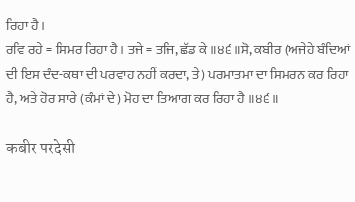ਰਿਹਾ ਹੈ।
ਰਵਿ ਰਹੇ = ਸਿਮਰ ਰਿਹਾ ਹੈ। ਤਜੇ = ਤਜਿ, ਛੱਡ ਕੇ ॥੪੬॥ਸੋ, ਕਬੀਰ (ਅਜੇਹੇ ਬੰਦਿਆਂ ਦੀ ਇਸ ਦੰਦ-ਕਥਾ ਦੀ ਪਰਵਾਹ ਨਹੀਂ ਕਰਦਾ, ਤੇ) ਪਰਮਾਤਮਾ ਦਾ ਸਿਮਰਨ ਕਰ ਰਿਹਾ ਹੈ, ਅਤੇ ਹੋਰ ਸਾਰੇ (ਕੰਮਾਂ ਦੇ) ਮੋਹ ਦਾ ਤਿਆਗ ਕਰ ਰਿਹਾ ਹੈ ॥੪੬॥

कबीर परदेसी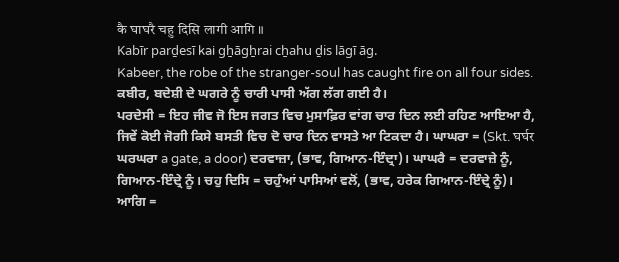कै घाघरै चहु दिसि लागी आगि ॥
Kabīr parḏesī kai gẖāgẖrai cẖahu ḏis lāgī āg.
Kabeer, the robe of the stranger-soul has caught fire on all four sides.
ਕਬੀਰ, ਬਦੇਸ਼ੀ ਦੇ ਘਗਰੇ ਨੂੰ ਚਾਰੀ ਪਾਸੀ ਅੱਗ ਲੱਗ ਗਈ ਹੈ।
ਪਰਦੇਸੀ = ਇਹ ਜੀਵ ਜੋ ਇਸ ਜਗਤ ਵਿਚ ਮੁਸਾਫ਼ਿਰ ਵਾਂਗ ਚਾਰ ਦਿਨ ਲਈ ਰਹਿਣ ਆਇਆ ਹੈ, ਜਿਵੇਂ ਕੋਈ ਜੋਗੀ ਕਿਸੇ ਬਸਤੀ ਵਿਚ ਦੋ ਚਾਰ ਦਿਨ ਵਾਸਤੇ ਆ ਟਿਕਦਾ ਹੈ। ਘਾਘਰਾ = (Skt. घर्घर ਘਰਘਰਾ a gate, a door) ਦਰਵਾਜ਼ਾ, (ਭਾਵ, ਗਿਆਨ-ਇੰਦ੍ਰਾ)। ਘਾਘਰੈ = ਦਰਵਾਜ਼ੇ ਨੂੰ, ਗਿਆਨ-ਇੰਦ੍ਰੇ ਨੂੰ। ਚਹੁ ਦਿਸਿ = ਚਹੁੰਆਂ ਪਾਸਿਆਂ ਵਲੋਂ, (ਭਾਵ, ਹਰੇਕ ਗਿਆਨ-ਇੰਦ੍ਰੇ ਨੂੰ)। ਆਗਿ =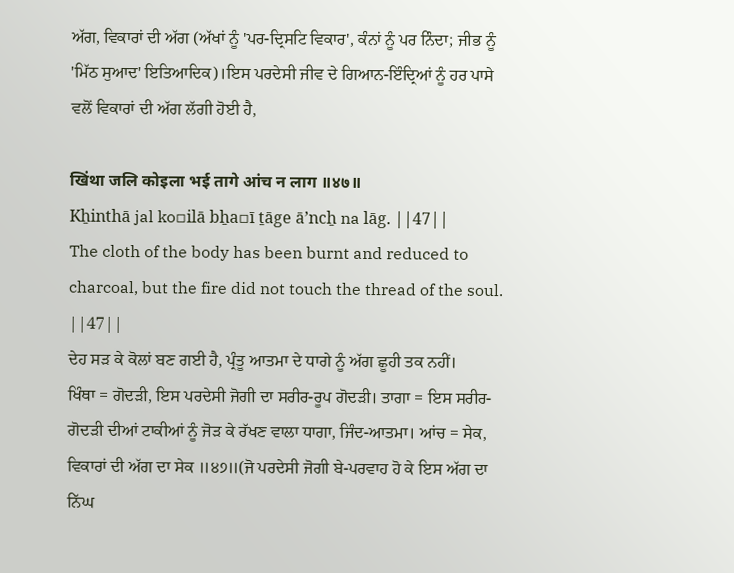ਅੱਗ, ਵਿਕਾਰਾਂ ਦੀ ਅੱਗ (ਅੱਖਾਂ ਨੂੰ 'ਪਰ-ਦ੍ਰਿਸਟਿ ਵਿਕਾਰ', ਕੰਨਾਂ ਨੂੰ ਪਰ ਨਿੰਦਾ; ਜੀਭ ਨੂੰ 'ਮਿੱਠ ਸੁਆਦ' ਇਤਿਆਦਿਕ)।ਇਸ ਪਰਦੇਸੀ ਜੀਵ ਦੇ ਗਿਆਨ-ਇੰਦ੍ਰਿਆਂ ਨੂੰ ਹਰ ਪਾਸੇ ਵਲੋਂ ਵਿਕਾਰਾਂ ਦੀ ਅੱਗ ਲੱਗੀ ਹੋਈ ਹੈ,

खिंथा जलि कोइला भई तागे आंच न लाग ॥४७॥
Kẖinthā jal ko▫ilā bẖa▫ī ṯāge āʼncẖ na lāg. ||47||
The cloth of the body has been burnt and reduced to charcoal, but the fire did not touch the thread of the soul. ||47||
ਦੇਹ ਸੜ ਕੇ ਕੋਲਾਂ ਬਣ ਗਈ ਹੈ, ਪ੍ਰੰਤੂ ਆਤਮਾ ਦੇ ਧਾਗੇ ਨੂੰ ਅੱਗ ਛੂਹੀ ਤਕ ਨਹੀਂ।
ਖਿੰਥਾ = ਗੋਦੜੀ, ਇਸ ਪਰਦੇਸੀ ਜੋਗੀ ਦਾ ਸਰੀਰ-ਰੂਪ ਗੋਦੜੀ। ਤਾਗਾ = ਇਸ ਸਰੀਰ-ਗੋਦੜੀ ਦੀਆਂ ਟਾਕੀਆਂ ਨੂੰ ਜੋੜ ਕੇ ਰੱਖਣ ਵਾਲਾ ਧਾਗਾ, ਜਿੰਦ-ਆਤਮਾ। ਆਂਚ = ਸੇਕ, ਵਿਕਾਰਾਂ ਦੀ ਅੱਗ ਦਾ ਸੇਕ ॥੪੭॥(ਜੋ ਪਰਦੇਸੀ ਜੋਗੀ ਬੇ-ਪਰਵਾਹ ਹੋ ਕੇ ਇਸ ਅੱਗ ਦਾ ਨਿੱਘ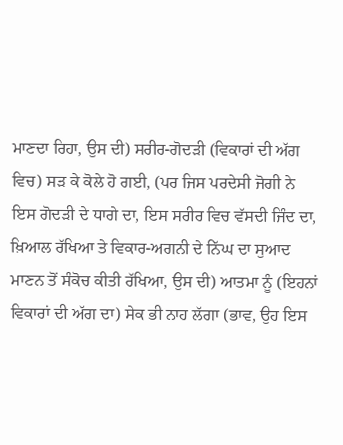ਮਾਣਦਾ ਰਿਹਾ, ਉਸ ਦੀ) ਸਰੀਰ-ਗੋਦੜੀ (ਵਿਕਾਰਾਂ ਦੀ ਅੱਗ ਵਿਚ) ਸੜ ਕੇ ਕੋਲੇ ਹੋ ਗਈ, (ਪਰ ਜਿਸ ਪਰਦੇਸੀ ਜੋਗੀ ਨੇ ਇਸ ਗੋਦੜੀ ਦੇ ਧਾਗੇ ਦਾ, ਇਸ ਸਰੀਰ ਵਿਚ ਵੱਸਦੀ ਜਿੰਦ ਦਾ, ਖ਼ਿਆਲ ਰੱਖਿਆ ਤੇ ਵਿਕਾਰ-ਅਗਨੀ ਦੇ ਨਿੱਘ ਦਾ ਸੁਆਦ ਮਾਣਨ ਤੋਂ ਸੰਕੋਚ ਕੀਤੀ ਰੱਖਿਆ, ਉਸ ਦੀ) ਆਤਮਾ ਨੂੰ (ਇਹਨਾਂ ਵਿਕਾਰਾਂ ਦੀ ਅੱਗ ਦਾ) ਸੇਕ ਭੀ ਨਾਹ ਲੱਗਾ (ਭਾਵ, ਉਹ ਇਸ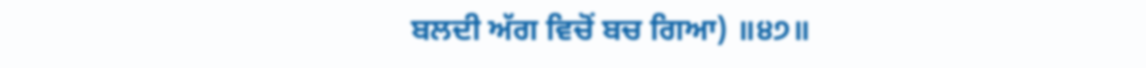ਬਲਦੀ ਅੱਗ ਵਿਚੋਂ ਬਚ ਗਿਆ) ॥੪੭॥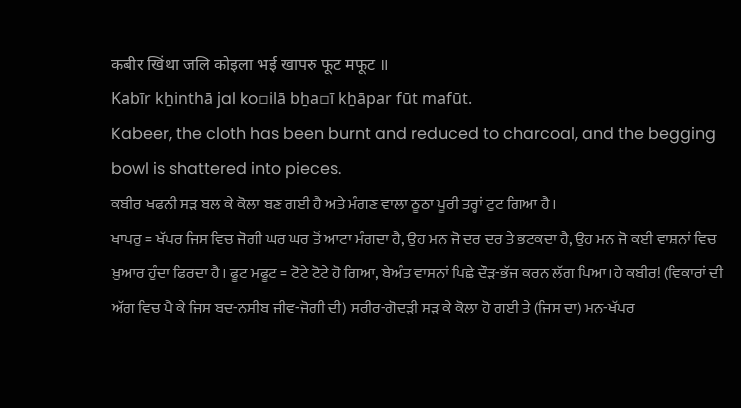कबीर खिंथा जलि कोइला भई खापरु फूट मफूट ॥
Kabīr kẖinthā jal ko▫ilā bẖa▫ī kẖāpar fūt mafūt.
Kabeer, the cloth has been burnt and reduced to charcoal, and the begging bowl is shattered into pieces.
ਕਬੀਰ ਖਫਨੀ ਸੜ ਬਲ ਕੇ ਕੋਲਾ ਬਣ ਗਈ ਹੈ ਅਤੇ ਮੰਗਣ ਵਾਲਾ ਠੂਠਾ ਪੂਰੀ ਤਰ੍ਹਾਂ ਟੁਟ ਗਿਆ ਹੈ।
ਖਾਪਰੁ = ਖੱਪਰ ਜਿਸ ਵਿਚ ਜੋਗੀ ਘਰ ਘਰ ਤੋਂ ਆਟਾ ਮੰਗਦਾ ਹੈ, ਉਹ ਮਨ ਜੋ ਦਰ ਦਰ ਤੇ ਭਟਕਦਾ ਹੈ, ਉਹ ਮਨ ਜੋ ਕਈ ਵਾਸ਼ਨਾਂ ਵਿਚ ਖ਼ੁਆਰ ਹੁੰਦਾ ਫਿਰਦਾ ਹੈ। ਫੂਟ ਮਫੂਟ = ਟੋਟੇ ਟੋਟੇ ਹੋ ਗਿਆ, ਬੇਅੰਤ ਵਾਸਨਾਂ ਪਿਛੇ ਦੌੜ-ਭੱਜ ਕਰਨ ਲੱਗ ਪਿਆ।ਹੇ ਕਬੀਰ! (ਵਿਕਾਰਾਂ ਦੀ ਅੱਗ ਵਿਚ ਪੈ ਕੇ ਜਿਸ ਬਦ-ਨਸੀਬ ਜੀਵ-ਜੋਗੀ ਦੀ) ਸਰੀਰ-ਗੋਦੜੀ ਸੜ ਕੇ ਕੋਲਾ ਹੋ ਗਈ ਤੇ (ਜਿਸ ਦਾ) ਮਨ-ਖੱਪਰ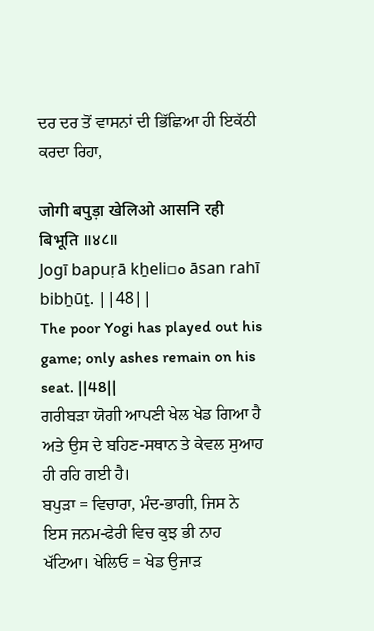ਦਰ ਦਰ ਤੋਂ ਵਾਸਨਾਂ ਦੀ ਭਿੱਛਿਆ ਹੀ ਇਕੱਠੀ ਕਰਦਾ ਰਿਹਾ,

जोगी बपुड़ा खेलिओ आसनि रही बिभूति ॥४८॥
Jogī bapuṛā kẖeli▫o āsan rahī bibẖūṯ. ||48||
The poor Yogi has played out his game; only ashes remain on his seat. ||48||
ਗਰੀਬੜਾ ਯੋਗੀ ਆਪਣੀ ਖੇਲ ਖੇਡ ਗਿਆ ਹੈ ਅਤੇ ਉਸ ਦੇ ਬਹਿਣ-ਸਥਾਨ ਤੇ ਕੇਵਲ ਸੁਆਹ ਹੀ ਰਹਿ ਗਈ ਹੈ।
ਬਪੁੜਾ = ਵਿਚਾਰਾ, ਮੰਦ-ਭਾਗੀ, ਜਿਸ ਨੇ ਇਸ ਜਨਮ-ਫੇਰੀ ਵਿਚ ਕੁਝ ਭੀ ਨਾਹ ਖੱਟਿਆ। ਖੇਲਿਓ = ਖੇਡ ਉਜਾੜ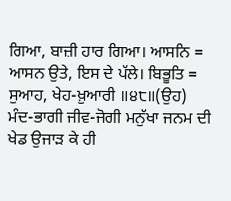ਗਿਆ, ਬਾਜ਼ੀ ਹਾਰ ਗਿਆ। ਆਸਨਿ = ਆਸਨ ਉਤੇ, ਇਸ ਦੇ ਪੱਲੇ। ਬਿਭੂਤਿ = ਸੁਆਹ, ਖੇਹ-ਖ਼ੁਆਰੀ ॥੪੮॥(ਉਹ) ਮੰਦ-ਭਾਗੀ ਜੀਵ-ਜੋਗੀ ਮਨੁੱਖਾ ਜਨਮ ਦੀ ਖੇਡ ਉਜਾੜ ਕੇ ਹੀ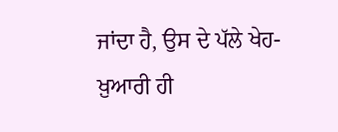ਜਾਂਦਾ ਹੈ, ਉਸ ਦੇ ਪੱਲੇ ਖੇਹ-ਖ਼ੁਆਰੀ ਹੀ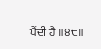ਪੈਂਦੀ ਹੈ ॥੪੮॥